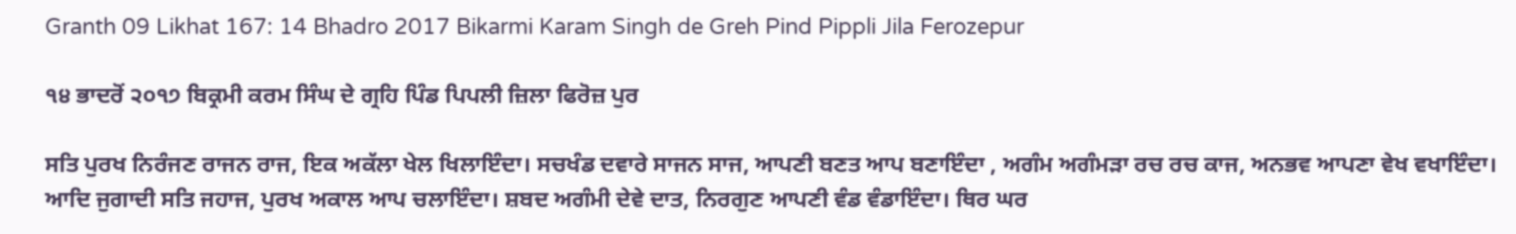Granth 09 Likhat 167: 14 Bhadro 2017 Bikarmi Karam Singh de Greh Pind Pippli Jila Ferozepur

੧੪ ਭਾਦਰੋਂ ੨੦੧੭ ਬਿਕ੍ਰਮੀ ਕਰਮ ਸਿੰਘ ਦੇ ਗ੍ਰਹਿ ਪਿੰਡ ਪਿਪਲੀ ਜ਼ਿਲਾ ਫਿਰੋਜ਼ ਪੁਰ

ਸਤਿ ਪੁਰਖ ਨਿਰੰਜਣ ਰਾਜਨ ਰਾਜ, ਇਕ ਅਕੱਲਾ ਖੇਲ ਖਿਲਾਇੰਦਾ। ਸਚਖੰਡ ਦਵਾਰੇ ਸਾਜਨ ਸਾਜ, ਆਪਣੀ ਬਣਤ ਆਪ ਬਣਾਇੰਦਾ , ਅਗੰਮ ਅਗੰਮੜਾ ਰਚ ਰਚ ਕਾਜ, ਅਨਭਵ ਆਪਣਾ ਵੇਖ ਵਖਾਇੰਦਾ। ਆਦਿ ਜੁਗਾਦੀ ਸਤਿ ਜਹਾਜ, ਪੁਰਖ ਅਕਾਲ ਆਪ ਚਲਾਇੰਦਾ। ਸ਼ਬਦ ਅਗੰਮੀ ਦੇਵੇ ਦਾਤ, ਨਿਰਗੁਣ ਆਪਣੀ ਵੰਡ ਵੰਡਾਇੰਦਾ। ਥਿਰ ਘਰ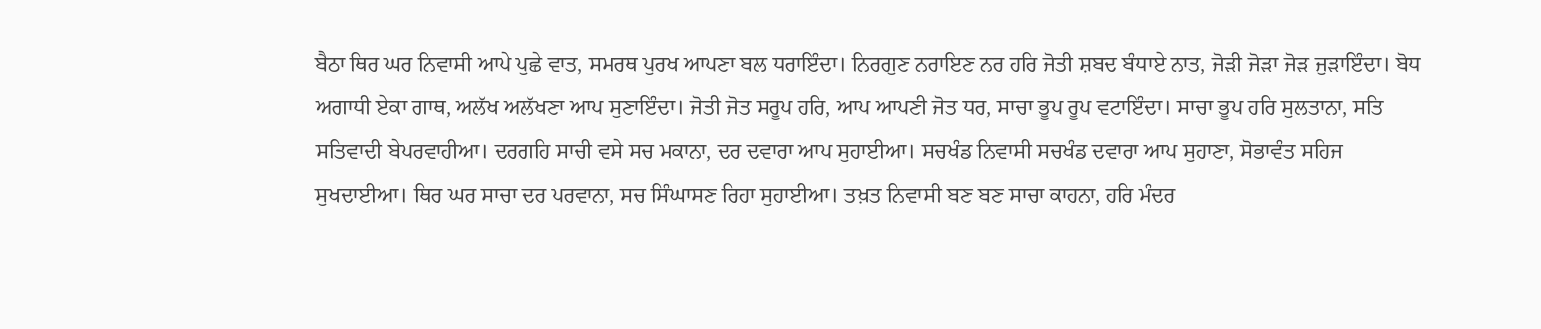ਬੈਠਾ ਥਿਰ ਘਰ ਨਿਵਾਸੀ ਆਪੇ ਪੁਛੇ ਵਾਤ, ਸਮਰਥ ਪੁਰਖ ਆਪਣਾ ਬਲ ਧਰਾਇੰਦਾ। ਨਿਰਗੁਣ ਨਰਾਇਣ ਨਰ ਹਰਿ ਜੋਤੀ ਸ਼ਬਦ ਬੰਧਾਏ ਨਾਤ, ਜੋੜੀ ਜੋੜਾ ਜੋੜ ਜੁੜਾਇੰਦਾ। ਬੋਧ ਅਗਾਧੀ ਏਕਾ ਗਾਥ, ਅਲੱਖ ਅਲੱਖਣਾ ਆਪ ਸੁਣਾਇੰਦਾ। ਜੋਤੀ ਜੋਤ ਸਰੂਪ ਹਰਿ, ਆਪ ਆਪਣੀ ਜੋਤ ਧਰ, ਸਾਚਾ ਭੂਪ ਰੂਪ ਵਟਾਇੰਦਾ। ਸਾਚਾ ਭੂਪ ਹਰਿ ਸੁਲਤਾਨਾ, ਸਤਿ ਸਤਿਵਾਦੀ ਬੇਪਰਵਾਹੀਆ। ਦਰਗਹਿ ਸਾਚੀ ਵਸੇ ਸਚ ਮਕਾਨਾ, ਦਰ ਦਵਾਰਾ ਆਪ ਸੁਹਾਈਆ। ਸਚਖੰਡ ਨਿਵਾਸੀ ਸਚਖੰਡ ਦਵਾਰਾ ਆਪ ਸੁਹਾਣਾ, ਸੋਭਾਵੰਤ ਸਹਿਜ ਸੁਖਦਾਈਆ। ਥਿਰ ਘਰ ਸਾਚਾ ਦਰ ਪਰਵਾਨਾ, ਸਚ ਸਿੰਘਾਸਣ ਰਿਹਾ ਸੁਹਾਈਆ। ਤਖ਼ਤ ਨਿਵਾਸੀ ਬਣ ਬਣ ਸਾਚਾ ਕਾਹਨਾ, ਹਰਿ ਮੰਦਰ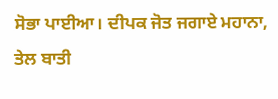ਸੋਭਾ ਪਾਈਆ। ਦੀਪਕ ਜੋਤ ਜਗਾਏ ਮਹਾਨਾ, ਤੇਲ ਬਾਤੀ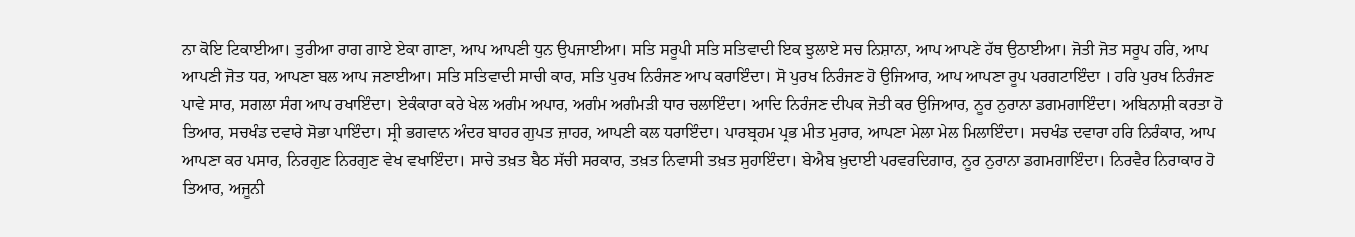ਨਾ ਕੋਇ ਟਿਕਾਈਆ। ਤੁਰੀਆ ਰਾਗ ਗਾਏ ਏਕਾ ਗਾਣਾ, ਆਪ ਆਪਣੀ ਧੁਨ ਉਪਜਾਈਆ। ਸਤਿ ਸਰੂਪੀ ਸਤਿ ਸਤਿਵਾਦੀ ਇਕ ਝੁਲਾਏ ਸਚ ਨਿਸ਼ਾਨਾ, ਆਪ ਆਪਣੇ ਹੱਥ ਉਠਾਈਆ। ਜੋਤੀ ਜੋਤ ਸਰੂਪ ਹਰਿ, ਆਪ ਆਪਣੀ ਜੋਤ ਧਰ, ਆਪਣਾ ਬਲ ਆਪ ਜਣਾਈਆ। ਸਤਿ ਸਤਿਵਾਦੀ ਸਾਚੀ ਕਾਰ, ਸਤਿ ਪੁਰਖ ਨਿਰੰਜਣ ਆਪ ਕਰਾਇੰਦਾ। ਸੋ ਪੁਰਖ ਨਿਰੰਜਣ ਹੋ ਉਜਿਆਰ, ਆਪ ਆਪਣਾ ਰੂਪ ਪਰਗਟਾਇੰਦਾ । ਹਰਿ ਪੁਰਖ ਨਿਰੰਜਣ ਪਾਵੇ ਸਾਰ, ਸਗਲਾ ਸੰਗ ਆਪ ਰਖਾਇੰਦਾ। ਏਕੰਕਾਰਾ ਕਰੇ ਖੇਲ ਅਗੰਮ ਅਪਾਰ, ਅਗੰਮ ਅਗੰਮੜੀ ਧਾਰ ਚਲਾਇੰਦਾ। ਆਦਿ ਨਿਰੰਜਣ ਦੀਪਕ ਜੋਤੀ ਕਰ ਉਜਿਆਰ, ਨੂਰ ਨੁਰਾਨਾ ਡਗਮਗਾਇੰਦਾ। ਅਬਿਨਾਸ਼ੀ ਕਰਤਾ ਹੋ ਤਿਆਰ, ਸਚਖੰਡ ਦਵਾਰੇ ਸੋਭਾ ਪਾਇੰਦਾ। ਸ੍ਰੀ ਭਗਵਾਨ ਅੰਦਰ ਬਾਹਰ ਗੁਪਤ ਜ਼ਾਹਰ, ਆਪਣੀ ਕਲ ਧਰਾਇੰਦਾ। ਪਾਰਬ੍ਰਹਮ ਪ੍ਰਭ ਮੀਤ ਮੁਰਾਰ, ਆਪਣਾ ਮੇਲਾ ਮੇਲ ਮਿਲਾਇੰਦਾ। ਸਚਖੰਡ ਦਵਾਰਾ ਹਰਿ ਨਿਰੰਕਾਰ, ਆਪ ਆਪਣਾ ਕਰ ਪਸਾਰ, ਨਿਰਗੁਣ ਨਿਰਗੁਣ ਵੇਖ ਵਖਾਇੰਦਾ। ਸਾਚੇ ਤਖ਼ਤ ਬੈਠ ਸੱਚੀ ਸਰਕਾਰ, ਤਖ਼ਤ ਨਿਵਾਸੀ ਤਖ਼ਤ ਸੁਹਾਇੰਦਾ। ਬੇਐਬ ਖ਼ੁਦਾਈ ਪਰਵਰਦਿਗਾਰ, ਨੂਰ ਨੁਰਾਨਾ ਡਗਮਗਾਇੰਦਾ। ਨਿਰਵੈਰ ਨਿਰਾਕਾਰ ਹੋ ਤਿਆਰ, ਅਜੂਨੀ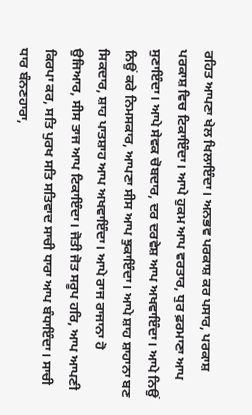ਰਹਿਤ ਆਪਣਾ ਖੇਲ ਖਿਲਾਇੰਦਾ। ਅਨਭਵ ਪਰਕਾਸ਼ ਕਰ ਪਸਾਰ, ਪਰਕਾਸ਼ ਪਰਕਾਸ਼ ਵਿਚ ਟਿਕਾਇੰਦਾ। ਆਪੇ ਹੁਕਮ ਆਪ ਵਰਤਾਰ, ਧੁਰ ਫ਼ਰਮਾਣਾ ਆਪ ਸੁਣਾਇੰਦਾ। ਆਪੇ ਸੇਵਕ ਚੋਬਦਾਰ, ਦਰ ਦਰਵੇਸ਼ ਆਪ ਅਖਵਾਇੰਦਾ। ਆਪੇ ਨਿਉਂ ਨਿਉਂ ਕਰੇ ਨਿਮਸਕਾਰ, ਆਪਣਾ ਸੀਸ ਆਪ ਝੁਕਾਇੰਦਾ। ਆਪੇ ਸ਼ਾਹ ਸ਼ਾਹਾਨਾ ਬਣ ਸਿਕਦਾਰ, ਸ਼ਾਹ ਪਾਤਸ਼ਾਹ ਆਪ ਅਖਵਾਇੰਦਾ। ਆਪੇ ਰਾਜ ਰਾਜਾਨਾ ਹੋ ਉਜਿਆਰ, ਸੀਸ ਤਾਜ ਆਪ ਟਿਕਾਇੰਦਾ। ਜੋਤੀ ਜੋਤ ਸਰੂਪ ਹਰਿ, ਆਪ ਆਪਣੀ ਕਿਰਪਾ ਕਰ, ਸਤਿ ਪੁਰਖ ਸਤਿ ਸਤਿਵਾਦ ਸਾਚੀ ਧਾਰਾ ਆਪ ਬੰਧਾਇੰਦਾ। ਸਾਚੀ ਧਾਰ ਬੰਨਣਹਾਰਾ,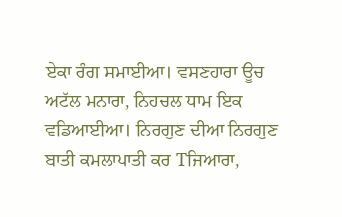ਏਕਾ ਰੰਗ ਸਮਾਈਆ। ਵਸਣਹਾਰਾ ਊਚ ਅਟੱਲ ਮਨਾਰਾ, ਨਿਹਚਲ ਧਾਮ ਇਕ ਵਡਿਆਈਆ। ਨਿਰਗੁਣ ਦੀਆ ਨਿਰਗੁਣ ਬਾਤੀ ਕਮਲਾਪਾਤੀ ਕਰ Tਜਿਆਰਾ,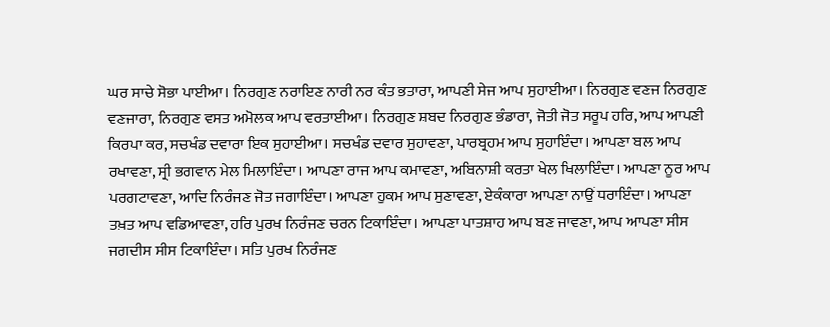ਘਰ ਸਾਚੇ ਸੋਭਾ ਪਾਈਆ। ਨਿਰਗੁਣ ਨਰਾਇਣ ਨਾਰੀ ਨਰ ਕੰਤ ਭਤਾਰਾ, ਆਪਣੀ ਸੇਜ ਆਪ ਸੁਹਾਈਆ। ਨਿਰਗੁਣ ਵਣਜ ਨਿਰਗੁਣ ਵਣਜਾਰਾ, ਨਿਰਗੁਣ ਵਸਤ ਅਮੋਲਕ ਆਪ ਵਰਤਾਈਆ। ਨਿਰਗੁਣ ਸ਼ਬਦ ਨਿਰਗੁਣ ਭੰਡਾਰਾ, ਜੋਤੀ ਜੋਤ ਸਰੂਪ ਹਰਿ, ਆਪ ਆਪਣੀ ਕਿਰਪਾ ਕਰ, ਸਚਖੰਡ ਦਵਾਰਾ ਇਕ ਸੁਹਾਈਆ। ਸਚਖੰਡ ਦਵਾਰ ਸੁਹਾਵਣਾ, ਪਾਰਬ੍ਰਹਮ ਆਪ ਸੁਹਾਇੰਦਾ। ਆਪਣਾ ਬਲ ਆਪ ਰਖਾਵਣਾ, ਸ੍ਰੀ ਭਗਵਾਨ ਮੇਲ ਮਿਲਾਇੰਦਾ। ਆਪਣਾ ਰਾਜ ਆਪ ਕਮਾਵਣਾ, ਅਬਿਨਾਸ਼ੀ ਕਰਤਾ ਖੇਲ ਖਿਲਾਇੰਦਾ। ਆਪਣਾ ਨੂਰ ਆਪ ਪਰਗਟਾਵਣਾ, ਆਦਿ ਨਿਰੰਜਣ ਜੋਤ ਜਗਾਇੰਦਾ। ਆਪਣਾ ਹੁਕਮ ਆਪ ਸੁਣਾਵਣਾ, ਏਕੰਕਾਰਾ ਆਪਣਾ ਨਾਉਂ ਧਰਾਇੰਦਾ। ਆਪਣਾ ਤਖ਼ਤ ਆਪ ਵਡਿਆਵਣਾ, ਹਰਿ ਪੁਰਖ ਨਿਰੰਜਣ ਚਰਨ ਟਿਕਾਇੰਦਾ। ਆਪਣਾ ਪਾਤਸ਼ਾਹ ਆਪ ਬਣ ਜਾਵਣਾ, ਆਪ ਆਪਣਾ ਸੀਸ ਜਗਦੀਸ ਸੀਸ ਟਿਕਾਇੰਦਾ। ਸਤਿ ਪੁਰਖ ਨਿਰੰਜਣ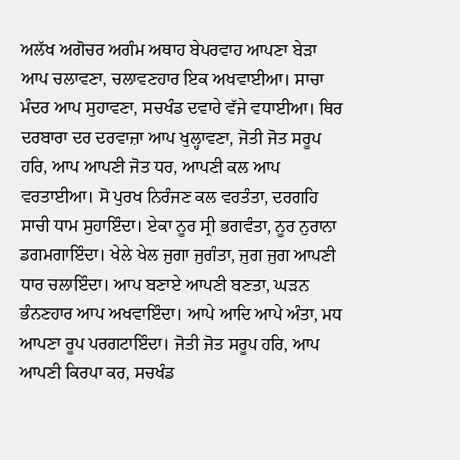ਅਲੱਖ ਅਗੋਚਰ ਅਗੰਮ ਅਥਾਹ ਬੇਪਰਵਾਹ ਆਪਣਾ ਬੇੜਾ ਆਪ ਚਲਾਵਣਾ, ਚਲਾਵਣਹਾਰ ਇਕ ਅਖਵਾਈਆ। ਸਾਚਾ ਮੰਦਰ ਆਪ ਸੁਹਾਵਣਾ, ਸਚਖੰਡ ਦਵਾਰੇ ਵੱਜੇ ਵਧਾਈਆ। ਥਿਰ ਦਰਬਾਰਾ ਦਰ ਦਰਵਾਜ਼ਾ ਆਪ ਖੁਲ੍ਹਾਵਣਾ, ਜੋਤੀ ਜੋਤ ਸਰੂਪ ਹਰਿ, ਆਪ ਆਪਣੀ ਜੋਤ ਧਰ, ਆਪਣੀ ਕਲ ਆਪ ਵਰਤਾਈਆ। ਸੋ ਪੁਰਖ ਨਿਰੰਜਣ ਕਲ ਵਰਤੰਤਾ, ਦਰਗਹਿ ਸਾਚੀ ਧਾਮ ਸੁਹਾਇੰਦਾ। ਏਕਾ ਨੂਰ ਸ੍ਰੀ ਭਗਵੰਤਾ, ਨੂਰ ਨੁਰਾਨਾ ਡਗਮਗਾਇੰਦਾ। ਖੇਲੇ ਖੇਲ ਜੁਗਾ ਜੁਗੰਤਾ, ਜੁਗ ਜੁਗ ਆਪਣੀ ਧਾਰ ਚਲਾਇੰਦਾ। ਆਪ ਬਣਾਏ ਆਪਣੀ ਬਣਤਾ, ਘੜਨ ਭੰਨਣਹਾਰ ਆਪ ਅਖਵਾਇੰਦਾ। ਆਪੇ ਆਦਿ ਆਪੇ ਅੰਤਾ, ਮਧ ਆਪਣਾ ਰੂਪ ਪਰਗਟਾਇੰਦਾ। ਜੋਤੀ ਜੋਤ ਸਰੂਪ ਹਰਿ, ਆਪ ਆਪਣੀ ਕਿਰਪਾ ਕਰ, ਸਚਖੰਡ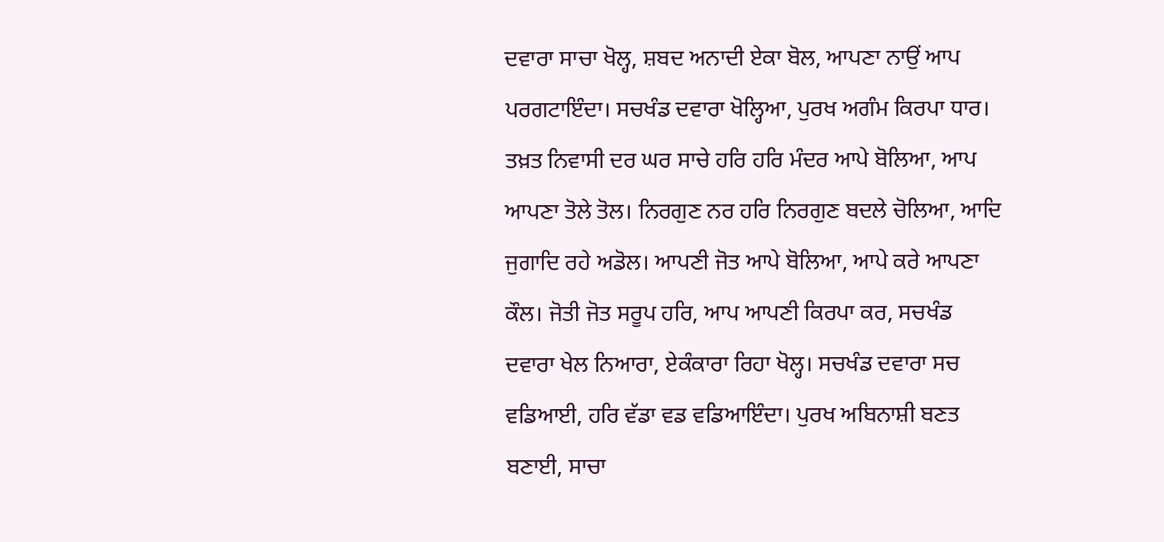ਦਵਾਰਾ ਸਾਚਾ ਖੋਲ੍ਹ, ਸ਼ਬਦ ਅਨਾਦੀ ਏਕਾ ਬੋਲ, ਆਪਣਾ ਨਾਉਂ ਆਪ ਪਰਗਟਾਇੰਦਾ। ਸਚਖੰਡ ਦਵਾਰਾ ਖੋਲ੍ਹਿਆ, ਪੁਰਖ ਅਗੰਮ ਕਿਰਪਾ ਧਾਰ। ਤਖ਼ਤ ਨਿਵਾਸੀ ਦਰ ਘਰ ਸਾਚੇ ਹਰਿ ਹਰਿ ਮੰਦਰ ਆਪੇ ਬੋਲਿਆ, ਆਪ ਆਪਣਾ ਤੋਲੇ ਤੋਲ। ਨਿਰਗੁਣ ਨਰ ਹਰਿ ਨਿਰਗੁਣ ਬਦਲੇ ਚੋਲਿਆ, ਆਦਿ ਜੁਗਾਦਿ ਰਹੇ ਅਡੋਲ। ਆਪਣੀ ਜੋਤ ਆਪੇ ਬੋਲਿਆ, ਆਪੇ ਕਰੇ ਆਪਣਾ ਕੌਲ। ਜੋਤੀ ਜੋਤ ਸਰੂਪ ਹਰਿ, ਆਪ ਆਪਣੀ ਕਿਰਪਾ ਕਰ, ਸਚਖੰਡ ਦਵਾਰਾ ਖੇਲ ਨਿਆਰਾ, ਏਕੰਕਾਰਾ ਰਿਹਾ ਖੋਲ੍ਹ। ਸਚਖੰਡ ਦਵਾਰਾ ਸਚ ਵਡਿਆਈ, ਹਰਿ ਵੱਡਾ ਵਡ ਵਡਿਆਇੰਦਾ। ਪੁਰਖ ਅਬਿਨਾਸ਼ੀ ਬਣਤ ਬਣਾਈ, ਸਾਚਾ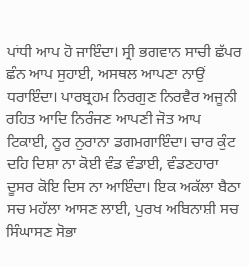ਪਾਂਧੀ ਆਪ ਹੋ ਜਾਇੰਦਾ। ਸ੍ਰੀ ਭਗਵਾਨ ਸਾਚੀ ਛੱਪਰ ਛੰਨ ਆਪ ਸੁਹਾਈ, ਅਸਥਲ ਆਪਣਾ ਨਾਉਂ ਧਰਾਇੰਦਾ। ਪਾਰਬ੍ਰਹਮ ਨਿਰਗੁਣ ਨਿਰਵੈਰ ਅਜੂਨੀ ਰਹਿਤ ਆਦਿ ਨਿਰੰਜਣ ਆਪਣੀ ਜੋਤ ਆਪ ਟਿਕਾਈ, ਨੂਰ ਨੁਰਾਨਾ ਡਗਮਗਾਇੰਦਾ। ਚਾਰ ਕੁੰਟ ਦਹਿ ਦਿਸ਼ਾ ਨਾ ਕੋਈ ਵੰਡ ਵੰਡਾਈ, ਵੰਡਣਹਾਰਾ ਦੂਸਰ ਕੋਇ ਦਿਸ ਨਾ ਆਇੰਦਾ। ਇਕ ਅਕੱਲਾ ਬੈਠਾ ਸਚ ਮਹੱਲਾ ਆਸਣ ਲਾਈ, ਪੁਰਖ ਅਬਿਨਾਸ਼ੀ ਸਚ ਸਿੰਘਾਸਣ ਸੋਭਾ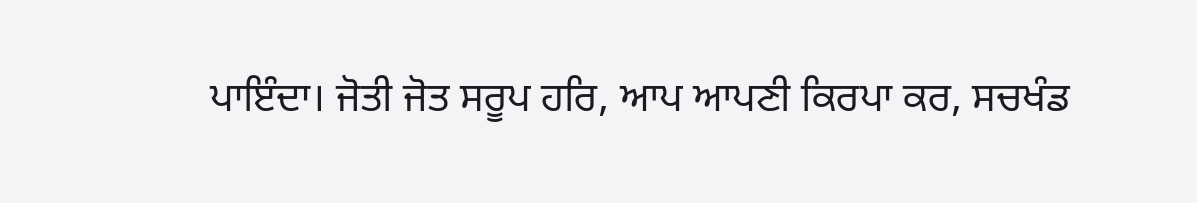ਪਾਇੰਦਾ। ਜੋਤੀ ਜੋਤ ਸਰੂਪ ਹਰਿ, ਆਪ ਆਪਣੀ ਕਿਰਪਾ ਕਰ, ਸਚਖੰਡ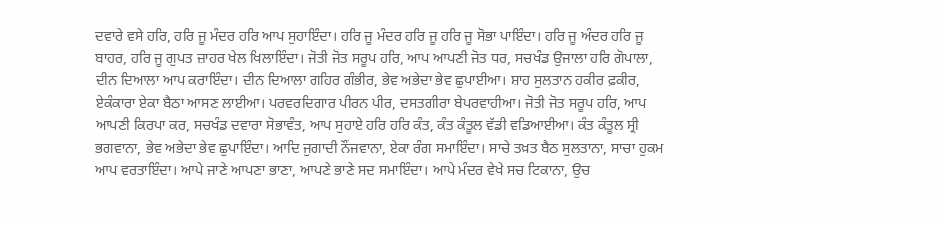ਦਵਾਰੇ ਵਸੇ ਹਰਿ, ਹਰਿ ਜੂ ਮੰਦਰ ਹਰਿ ਆਪ ਸੁਹਾਇੰਦਾ। ਹਰਿ ਜੂ ਮੰਦਰ ਹਰਿ ਜੂ ਹਰਿ ਜੂ ਸੋਭਾ ਪਾਇੰਦਾ। ਹਰਿ ਜੂ ਅੰਦਰ ਹਰਿ ਜੂ ਬਾਹਰ, ਹਰਿ ਜੂ ਗੁਪਤ ਜ਼ਾਹਰ ਖੇਲ ਖਿਲਾਇੰਦਾ। ਜੋਤੀ ਜੋਤ ਸਰੂਪ ਹਰਿ, ਆਪ ਆਪਣੀ ਜੋਤ ਧਰ, ਸਚਖੰਡ ਉਜਾਲਾ ਹਰਿ ਗੋਪਾਲਾ, ਦੀਨ ਦਿਆਲਾ ਆਪ ਕਰਾਇੰਦਾ। ਦੀਨ ਦਿਆਲਾ ਗਹਿਰ ਗੰਭੀਰ, ਭੇਵ ਅਭੇਦਾ ਭੇਵ ਛੁਪਾਈਆ। ਸ਼ਾਹ ਸੁਲਤਾਨ ਹਕੀਰ ਫ਼ਕੀਰ, ਏਕੰਕਾਰਾ ਏਕਾ ਬੈਠਾ ਆਸਣ ਲਾਈਆ। ਪਰਵਰਦਿਗਾਰ ਪੀਰਨ ਪੀਰ, ਦਸਤਗੀਰਾ ਬੇਪਰਵਾਹੀਆ। ਜੋਤੀ ਜੋਤ ਸਰੂਪ ਹਰਿ, ਆਪ ਆਪਣੀ ਕਿਰਪਾ ਕਰ, ਸਚਖੰਡ ਦਵਾਰਾ ਸੋਭਾਵੰਤ, ਆਪ ਸੁਹਾਏ ਹਰਿ ਹਰਿ ਕੰਤ, ਕੰਤ ਕੰਤੂਲ ਵੱਡੀ ਵਡਿਆਈਆ। ਕੰਤ ਕੰਤੂਲ ਸ੍ਰੀ ਭਗਵਾਨਾ, ਭੇਵ ਅਭੇਦਾ ਭੇਵ ਛੁਪਾਇੰਦਾ। ਆਦਿ ਜੁਗਾਦੀ ਨੌਂਜਵਾਨਾ, ਏਕਾ ਰੰਗ ਸਮਾਇੰਦਾ। ਸਾਚੇ ਤਖ਼ਤ ਬੈਠ ਸੁਲਤਾਨਾ, ਸਾਚਾ ਹੁਕਮ ਆਪ ਵਰਤਾਇੰਦਾ। ਆਪੇ ਜਾਣੇ ਆਪਣਾ ਭਾਣਾ, ਆਪਣੇ ਭਾਣੇ ਸਦ ਸਮਾਇੰਦਾ। ਆਪੇ ਮੰਦਰ ਵੇਖੇ ਸਚ ਟਿਕਾਨਾ, ਉਚ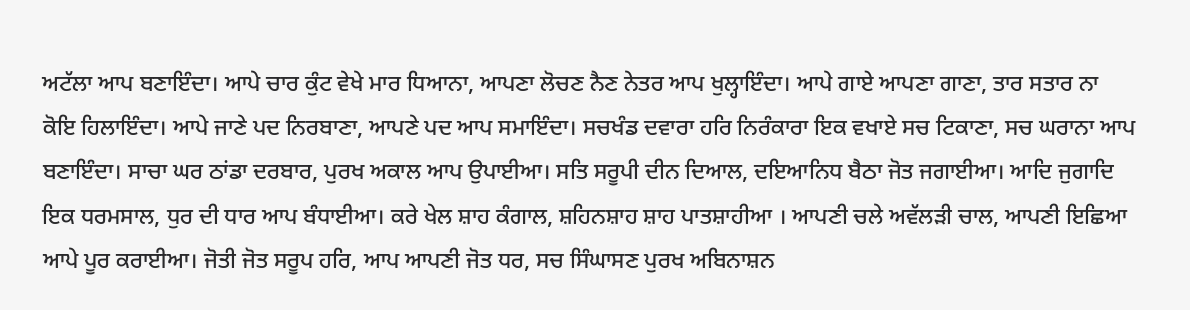ਅਟੱਲਾ ਆਪ ਬਣਾਇੰਦਾ। ਆਪੇ ਚਾਰ ਕੁੰਟ ਵੇਖੇ ਮਾਰ ਧਿਆਨਾ, ਆਪਣਾ ਲੋਚਣ ਨੈਣ ਨੇਤਰ ਆਪ ਖੁਲ੍ਹਾਇੰਦਾ। ਆਪੇ ਗਾਏ ਆਪਣਾ ਗਾਣਾ, ਤਾਰ ਸਤਾਰ ਨਾ ਕੋਇ ਹਿਲਾਇੰਦਾ। ਆਪੇ ਜਾਣੇ ਪਦ ਨਿਰਬਾਣਾ, ਆਪਣੇ ਪਦ ਆਪ ਸਮਾਇੰਦਾ। ਸਚਖੰਡ ਦਵਾਰਾ ਹਰਿ ਨਿਰੰਕਾਰਾ ਇਕ ਵਖਾਏ ਸਚ ਟਿਕਾਣਾ, ਸਚ ਘਰਾਨਾ ਆਪ ਬਣਾਇੰਦਾ। ਸਾਚਾ ਘਰ ਠਾਂਡਾ ਦਰਬਾਰ, ਪੁਰਖ ਅਕਾਲ ਆਪ ਉਪਾਈਆ। ਸਤਿ ਸਰੂਪੀ ਦੀਨ ਦਿਆਲ, ਦਇਆਨਿਧ ਬੈਠਾ ਜੋਤ ਜਗਾਈਆ। ਆਦਿ ਜੁਗਾਦਿ ਇਕ ਧਰਮਸਾਲ, ਧੁਰ ਦੀ ਧਾਰ ਆਪ ਬੰਧਾਈਆ। ਕਰੇ ਖੇਲ ਸ਼ਾਹ ਕੰਗਾਲ, ਸ਼ਹਿਨਸ਼ਾਹ ਸ਼ਾਹ ਪਾਤਸ਼ਾਹੀਆ । ਆਪਣੀ ਚਲੇ ਅਵੱਲੜੀ ਚਾਲ, ਆਪਣੀ ਇਛਿਆ ਆਪੇ ਪੂਰ ਕਰਾਈਆ। ਜੋਤੀ ਜੋਤ ਸਰੂਪ ਹਰਿ, ਆਪ ਆਪਣੀ ਜੋਤ ਧਰ, ਸਚ ਸਿੰਘਾਸਣ ਪੁਰਖ ਅਬਿਨਾਸ਼ਨ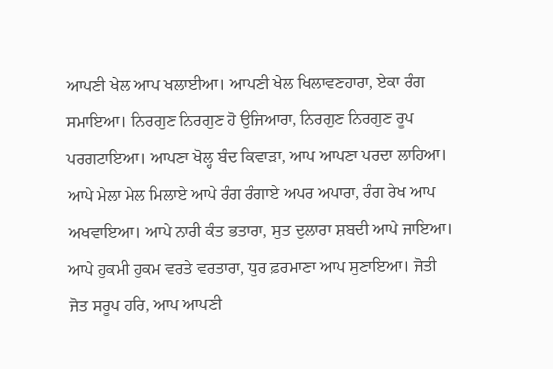ਆਪਣੀ ਖੇਲ ਆਪ ਖਲਾਈਆ। ਆਪਣੀ ਖੇਲ ਖਿਲਾਵਣਹਾਰਾ, ਏਕਾ ਰੰਗ ਸਮਾਇਆ। ਨਿਰਗੁਣ ਨਿਰਗੁਣ ਹੋ ਉਜਿਆਰਾ, ਨਿਰਗੁਣ ਨਿਰਗੁਣ ਰੂਪ ਪਰਗਟਾਇਆ। ਆਪਣਾ ਖੋਲ੍ਹ ਬੰਦ ਕਿਵਾੜਾ, ਆਪ ਆਪਣਾ ਪਰਦਾ ਲਾਹਿਆ। ਆਪੇ ਮੇਲਾ ਮੇਲ ਮਿਲਾਏ ਆਪੇ ਰੰਗ ਰੰਗਾਏ ਅਪਰ ਅਪਾਰਾ, ਰੰਗ ਰੇਖ ਆਪ ਅਖਵਾਇਆ। ਆਪੇ ਨਾਰੀ ਕੰਤ ਭਤਾਰਾ, ਸੁਤ ਦੁਲਾਰਾ ਸ਼ਬਦੀ ਆਪੇ ਜਾਇਆ। ਆਪੇ ਹੁਕਮੀ ਹੁਕਮ ਵਰਤੇ ਵਰਤਾਰਾ, ਧੁਰ ਫ਼ਰਮਾਣਾ ਆਪ ਸੁਣਾਇਆ। ਜੋਤੀ ਜੋਤ ਸਰੂਪ ਹਰਿ, ਆਪ ਆਪਣੀ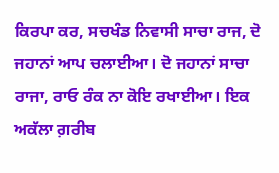ਕਿਰਪਾ ਕਰ, ਸਚਖੰਡ ਨਿਵਾਸੀ ਸਾਚਾ ਰਾਜ, ਦੋ ਜਹਾਨਾਂ ਆਪ ਚਲਾਈਆ। ਦੋ ਜਹਾਨਾਂ ਸਾਚਾ ਰਾਜਾ, ਰਾਓ ਰੰਕ ਨਾ ਕੋਇ ਰਖਾਈਆ। ਇਕ ਅਕੱਲਾ ਗ਼ਰੀਬ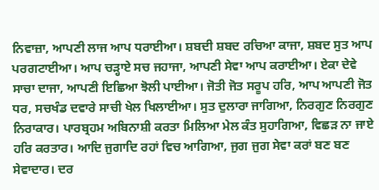ਨਿਵਾਜ਼ਾ, ਆਪਣੀ ਲਾਜ ਆਪ ਧਰਾਈਆ। ਸ਼ਬਦੀ ਸ਼ਬਦ ਰਚਿਆ ਕਾਜਾ, ਸ਼ਬਦ ਸੁਤ ਆਪ ਪਰਗਟਾਈਆ। ਆਪ ਚੜ੍ਹਾਏ ਸਚ ਜਹਾਜਾ, ਆਪਣੀ ਸੇਵਾ ਆਪ ਕਰਾਈਆ। ਏਕਾ ਦੇਵੇ ਸਾਚਾ ਦਾਜਾ, ਆਪਣੀ ਇਛਿਆ ਝੋਲੀ ਪਾਈਆ। ਜੋਤੀ ਜੋਤ ਸਰੂਪ ਹਰਿ, ਆਪ ਆਪਣੀ ਜੋਤ ਧਰ, ਸਚਖੰਡ ਦਵਾਰੇ ਸਾਚੀ ਖੇਲ ਖਿਲਾਈਆ। ਸੁਤ ਦੁਲਾਰਾ ਜਾਗਿਆ, ਨਿਰਗੁਣ ਨਿਰਗੁਣ ਨਿਰਾਕਾਰ। ਪਾਰਬ੍ਰਹਮ ਅਬਿਨਾਸ਼ੀ ਕਰਤਾ ਮਿਲਿਆ ਮੇਲ ਕੰਤ ਸੁਹਾਗਿਆ, ਵਿਛੜ ਨਾ ਜਾਏ ਹਰਿ ਕਰਤਾਰ। ਆਦਿ ਜੁਗਾਦਿ ਰਹਾਂ ਵਿਚ ਆਗਿਆ, ਜੁਗ ਜੁਗ ਸੇਵਾ ਕਰਾਂ ਬਣ ਬਣ ਸੇਵਾਦਾਰ। ਦਰ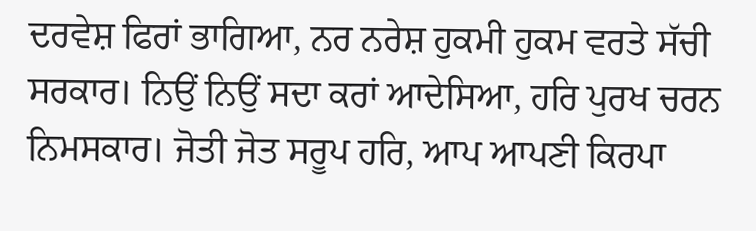ਦਰਵੇਸ਼ ਫਿਰਾਂ ਭਾਗਿਆ, ਨਰ ਨਰੇਸ਼ ਹੁਕਮੀ ਹੁਕਮ ਵਰਤੇ ਸੱਚੀ ਸਰਕਾਰ। ਨਿਉਂ ਨਿਉਂ ਸਦਾ ਕਰਾਂ ਆਦੇਸਿਆ, ਹਰਿ ਪੁਰਖ ਚਰਨ ਨਿਮਸਕਾਰ। ਜੋਤੀ ਜੋਤ ਸਰੂਪ ਹਰਿ, ਆਪ ਆਪਣੀ ਕਿਰਪਾ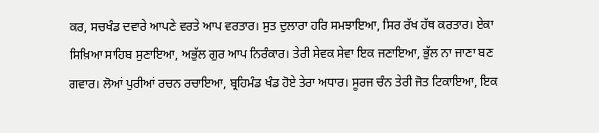ਕਰ, ਸਚਖੰਡ ਦਵਾਰੇ ਆਪਣੇ ਵਰਤੇ ਆਪ ਵਰਤਾਰ। ਸੁਤ ਦੁਲਾਰਾ ਹਰਿ ਸਮਝਾਇਆ, ਸਿਰ ਰੱਖ ਹੱਥ ਕਰਤਾਰ। ਏਕਾ ਸਿਖ਼ਿਆ ਸਾਹਿਬ ਸੁਣਾਇਆ, ਅਭੁੱਲ ਗੁਰ ਆਪ ਨਿਰੰਕਾਰ। ਤੇਰੀ ਸੇਵਕ ਸੇਵਾ ਇਕ ਜਣਾਇਆ, ਭੁੱਲ ਨਾ ਜਾਣਾ ਬਣ ਗਵਾਰ। ਲੋਆਂ ਪੁਰੀਆਂ ਰਚਨ ਰਚਾਇਆ, ਬ੍ਰਹਿਮੰਡ ਖੰਡ ਹੋਏ ਤੇਰਾ ਅਧਾਰ। ਸੂਰਜ ਚੰਨ ਤੇਰੀ ਜੋਤ ਟਿਕਾਇਆ, ਇਕ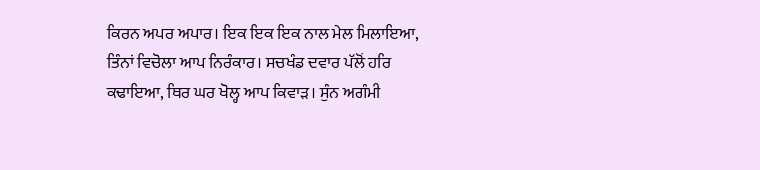ਕਿਰਨ ਅਪਰ ਅਪਾਰ। ਇਕ ਇਕ ਇਕ ਨਾਲ ਮੇਲ ਮਿਲਾਇਆ, ਤਿੰਨਾਂ ਵਿਚੋਲਾ ਆਪ ਨਿਰੰਕਾਰ। ਸਚਖੰਡ ਦਵਾਰ ਪੱਲੋਂ ਹਰਿ ਕਢਾਇਆ, ਥਿਰ ਘਰ ਖੋਲ੍ਹ ਆਪ ਕਿਵਾੜ। ਸੁੰਨ ਅਗੰਮੀ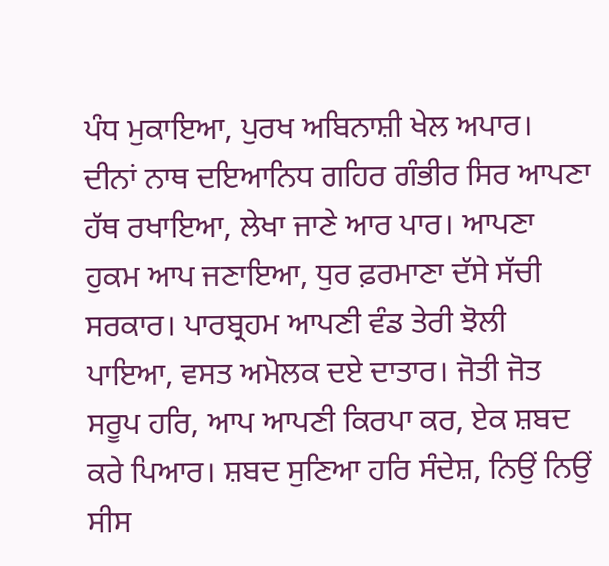ਪੰਧ ਮੁਕਾਇਆ, ਪੁਰਖ ਅਬਿਨਾਸ਼ੀ ਖੇਲ ਅਪਾਰ। ਦੀਨਾਂ ਨਾਥ ਦਇਆਨਿਧ ਗਹਿਰ ਗੰਭੀਰ ਸਿਰ ਆਪਣਾ ਹੱਥ ਰਖਾਇਆ, ਲੇਖਾ ਜਾਣੇ ਆਰ ਪਾਰ। ਆਪਣਾ ਹੁਕਮ ਆਪ ਜਣਾਇਆ, ਧੁਰ ਫ਼ਰਮਾਣਾ ਦੱਸੇ ਸੱਚੀ ਸਰਕਾਰ। ਪਾਰਬ੍ਰਹਮ ਆਪਣੀ ਵੰਡ ਤੇਰੀ ਝੋਲੀ ਪਾਇਆ, ਵਸਤ ਅਮੋਲਕ ਦਏ ਦਾਤਾਰ। ਜੋਤੀ ਜੋਤ ਸਰੂਪ ਹਰਿ, ਆਪ ਆਪਣੀ ਕਿਰਪਾ ਕਰ, ਏਕ ਸ਼ਬਦ ਕਰੇ ਪਿਆਰ। ਸ਼ਬਦ ਸੁਣਿਆ ਹਰਿ ਸੰਦੇਸ਼, ਨਿਉਂ ਨਿਉਂ ਸੀਸ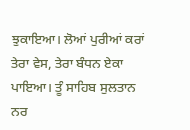ਝੁਕਾਇਆ। ਲੋਆਂ ਪੁਰੀਆਂ ਕਰਾਂ ਤੇਰਾ ਵੇਸ, ਤੇਰਾ ਬੰਧਨ ਏਕਾ ਪਾਇਆ। ਤੂੰ ਸਾਹਿਬ ਸੁਲਤਾਨ ਨਰ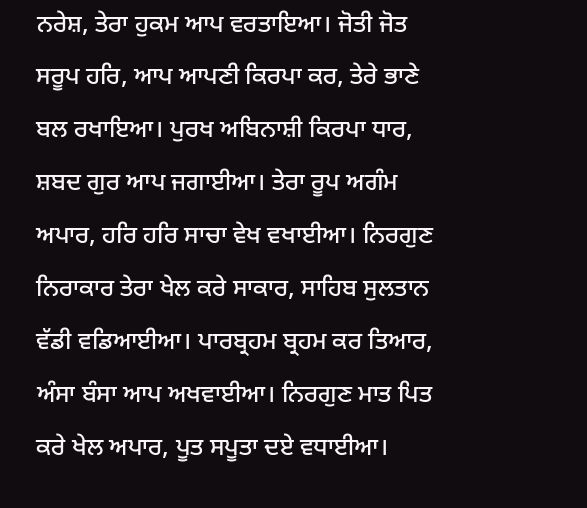ਨਰੇਸ਼, ਤੇਰਾ ਹੁਕਮ ਆਪ ਵਰਤਾਇਆ। ਜੋਤੀ ਜੋਤ ਸਰੂਪ ਹਰਿ, ਆਪ ਆਪਣੀ ਕਿਰਪਾ ਕਰ, ਤੇਰੇ ਭਾਣੇ ਬਲ ਰਖਾਇਆ। ਪੁਰਖ ਅਬਿਨਾਸ਼ੀ ਕਿਰਪਾ ਧਾਰ, ਸ਼ਬਦ ਗੁਰ ਆਪ ਜਗਾਈਆ। ਤੇਰਾ ਰੂਪ ਅਗੰਮ ਅਪਾਰ, ਹਰਿ ਹਰਿ ਸਾਚਾ ਵੇਖ ਵਖਾਈਆ। ਨਿਰਗੁਣ ਨਿਰਾਕਾਰ ਤੇਰਾ ਖੇਲ ਕਰੇ ਸਾਕਾਰ, ਸਾਹਿਬ ਸੁਲਤਾਨ ਵੱਡੀ ਵਡਿਆਈਆ। ਪਾਰਬ੍ਰਹਮ ਬ੍ਰਹਮ ਕਰ ਤਿਆਰ, ਅੰਸਾ ਬੰਸਾ ਆਪ ਅਖਵਾਈਆ। ਨਿਰਗੁਣ ਮਾਤ ਪਿਤ ਕਰੇ ਖੇਲ ਅਪਾਰ, ਪੂਤ ਸਪੂਤਾ ਦਏ ਵਧਾਈਆ।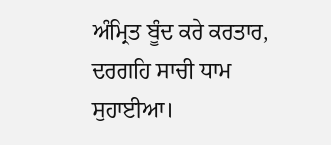ਅੰਮ੍ਰਿਤ ਬੂੰਦ ਕਰੇ ਕਰਤਾਰ, ਦਰਗਹਿ ਸਾਚੀ ਧਾਮ ਸੁਹਾਈਆ।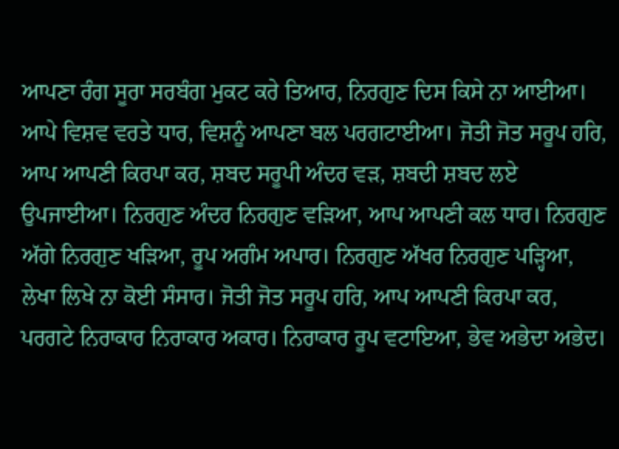ਆਪਣਾ ਰੰਗ ਸੂਰਾ ਸਰਬੰਗ ਮੁਕਟ ਕਰੇ ਤਿਆਰ, ਨਿਰਗੁਣ ਦਿਸ ਕਿਸੇ ਨਾ ਆਈਆ। ਆਪੇ ਵਿਸ਼ਵ ਵਰਤੇ ਧਾਰ, ਵਿਸ਼ਨੂੰ ਆਪਣਾ ਬਲ ਪਰਗਟਾਈਆ। ਜੋਤੀ ਜੋਤ ਸਰੂਪ ਹਰਿ, ਆਪ ਆਪਣੀ ਕਿਰਪਾ ਕਰ, ਸ਼ਬਦ ਸਰੂਪੀ ਅੰਦਰ ਵੜ, ਸ਼ਬਦੀ ਸ਼ਬਦ ਲਏ ਉਪਜਾਈਆ। ਨਿਰਗੁਣ ਅੰਦਰ ਨਿਰਗੁਣ ਵੜਿਆ, ਆਪ ਆਪਣੀ ਕਲ ਧਾਰ। ਨਿਰਗੁਣ ਅੱਗੇ ਨਿਰਗੁਣ ਖੜਿਆ, ਰੂਪ ਅਗੰਮ ਅਪਾਰ। ਨਿਰਗੁਣ ਅੱਖਰ ਨਿਰਗੁਣ ਪੜ੍ਹਿਆ, ਲੇਖਾ ਲਿਖੇ ਨਾ ਕੋਈ ਸੰਸਾਰ। ਜੋਤੀ ਜੋਤ ਸਰੂਪ ਹਰਿ, ਆਪ ਆਪਣੀ ਕਿਰਪਾ ਕਰ, ਪਰਗਟੇ ਨਿਰਾਕਾਰ ਨਿਰਾਕਾਰ ਅਕਾਰ। ਨਿਰਾਕਾਰ ਰੂਪ ਵਟਾਇਆ, ਭੇਵ ਅਭੇਦਾ ਅਭੇਦ।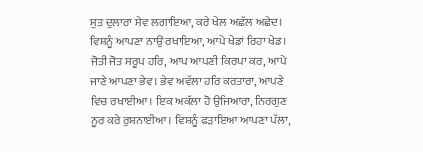ਸੁਤ ਦੁਲਾਰਾ ਸੇਵ ਲਗਾਇਆ, ਕਰੇ ਖੇਲ ਅਛੱਲ ਅਛੇਦ। ਵਿਸ਼ਨੂੰ ਆਪਣਾ ਨਾਉਂ ਰਖਾਇਆ, ਆਪੇ ਖੇਡਾਂ ਰਿਹਾ ਖੇਡ। ਜੋਤੀ ਜੋਤ ਸਰੂਪ ਹਰਿ, ਆਪ ਆਪਣੀ ਕਿਰਪਾ ਕਰ, ਆਪੇ ਜਾਣੇ ਆਪਣਾ ਭੇਵ। ਭੇਵ ਅਵੱਲਾ ਹਰਿ ਕਰਤਾਰਾ, ਆਪਣੇ ਵਿਚ ਰਖਾਈਆ। ਇਕ ਅਕੱਲਾ ਹੋ ਉਜਿਆਰਾ, ਨਿਰਗੁਣ ਨੂਰ ਕਰੇ ਰੁਸ਼ਨਾਈਆ। ਵਿਸ਼ਨੂੰ ਫੜਾਇਆ ਆਪਣਾ ਪੱਲਾ,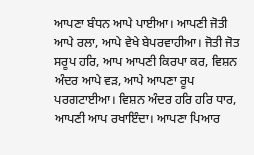ਆਪਣਾ ਬੰਧਨ ਆਪੇ ਪਾਈਆ। ਆਪਣੀ ਜੋਤੀ ਆਪੇ ਰਲਾ, ਆਪੇ ਵੇਖੇ ਬੇਪਰਵਾਹੀਆ। ਜੋਤੀ ਜੋਤ ਸਰੂਪ ਹਰਿ, ਆਪ ਆਪਣੀ ਕਿਰਪਾ ਕਰ, ਵਿਸ਼ਨ ਅੰਦਰ ਆਪੇ ਵੜ, ਆਪੇ ਆਪਣਾ ਰੂਪ ਪਰਗਟਾਈਆ। ਵਿਸ਼ਨ ਅੰਦਰ ਹਰਿ ਹਰਿ ਧਾਰ, ਆਪਣੀ ਆਪ ਰਖਾਇੰਦਾ। ਆਪਣਾ ਪਿਆਰ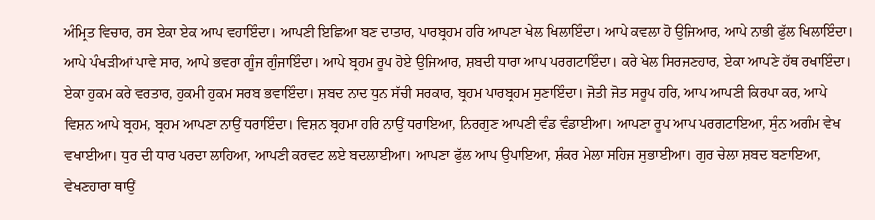ਅੰਮ੍ਰਿਤ ਵਿਚਾਰ, ਰਸ ਏਕਾ ਏਕ ਆਪ ਵਹਾਇੰਦਾ। ਆਪਣੀ ਇਛਿਆ ਬਣ ਦਾਤਾਰ, ਪਾਰਬ੍ਰਹਮ ਹਰਿ ਆਪਣਾ ਖੇਲ ਖਿਲਾਇੰਦਾ। ਆਪੇ ਕਵਲਾ ਹੋ ਉਜਿਆਰ, ਆਪੇ ਨਾਭੀ ਫੁੱਲ ਖਿਲਾਇੰਦਾ। ਆਪੇ ਪੰਖੜੀਆਂ ਪਾਵੇ ਸਾਰ, ਆਪੇ ਭਵਰਾ ਗੂੰਜ ਗੁੰਜਾਇੰਦਾ। ਆਪੇ ਬ੍ਰਹਮ ਰੂਪ ਹੋਏ ਉਜਿਆਰ, ਸ਼ਬਦੀ ਧਾਰਾ ਆਪ ਪਰਗਟਾਇੰਦਾ। ਕਰੇ ਖੇਲ ਸਿਰਜਣਹਾਰ, ਏਕਾ ਆਪਣੇ ਹੱਥ ਰਖਾਇੰਦਾ। ਏਕਾ ਹੁਕਮ ਕਰੇ ਵਰਤਾਰ, ਹੁਕਮੀ ਹੁਕਮ ਸਰਬ ਭਵਾਇੰਦਾ। ਸ਼ਬਦ ਨਾਦ ਧੁਨ ਸੱਚੀ ਸਰਕਾਰ, ਬ੍ਰਹਮ ਪਾਰਬ੍ਰਹਮ ਸੁਣਾਇੰਦਾ। ਜੋਤੀ ਜੋਤ ਸਰੂਪ ਹਰਿ, ਆਪ ਆਪਣੀ ਕਿਰਪਾ ਕਰ, ਆਪੇ ਵਿਸ਼ਨ ਆਪੇ ਬ੍ਰਹਮ, ਬ੍ਰਹਮ ਆਪਣਾ ਨਾਉਂ ਧਰਾਇੰਦਾ। ਵਿਸ਼ਨ ਬ੍ਰਹਮਾ ਹਰਿ ਨਾਉਂ ਧਰਾਇਆ, ਨਿਰਗੁਣ ਆਪਣੀ ਵੰਡ ਵੰਡਾਈਆ। ਆਪਣਾ ਰੂਪ ਆਪ ਪਰਗਟਾਇਆ, ਸੁੰਨ ਅਗੰਮ ਵੇਖ ਵਖਾਈਆ। ਧੁਰ ਦੀ ਧਾਰ ਪਰਦਾ ਲਾਹਿਆ, ਆਪਣੀ ਕਰਵਟ ਲਏ ਬਦਲਾਈਆ। ਆਪਣਾ ਫੁੱਲ ਆਪ ਉਪਾਇਆ, ਸ਼ੰਕਰ ਮੇਲਾ ਸਹਿਜ ਸੁਭਾਈਆ। ਗੁਰ ਚੇਲਾ ਸ਼ਬਦ ਬਣਾਇਆ, ਵੇਖਣਹਾਰਾ ਥਾਉਂ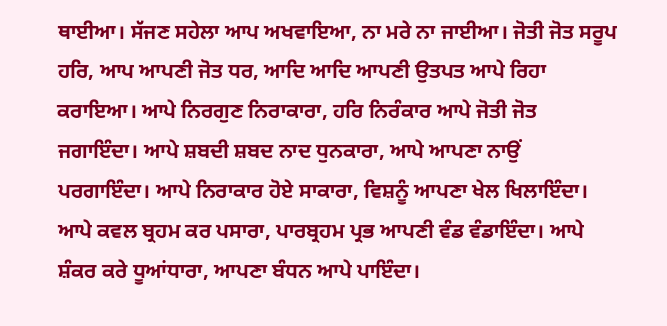ਥਾਈਆ। ਸੱਜਣ ਸਹੇਲਾ ਆਪ ਅਖਵਾਇਆ, ਨਾ ਮਰੇ ਨਾ ਜਾਈਆ। ਜੋਤੀ ਜੋਤ ਸਰੂਪ ਹਰਿ, ਆਪ ਆਪਣੀ ਜੋਤ ਧਰ, ਆਦਿ ਆਦਿ ਆਪਣੀ ਉਤਪਤ ਆਪੇ ਰਿਹਾ ਕਰਾਇਆ। ਆਪੇ ਨਿਰਗੁਣ ਨਿਰਾਕਾਰਾ, ਹਰਿ ਨਿਰੰਕਾਰ ਆਪੇ ਜੋਤੀ ਜੋਤ ਜਗਾਇੰਦਾ। ਆਪੇ ਸ਼ਬਦੀ ਸ਼ਬਦ ਨਾਦ ਧੁਨਕਾਰਾ, ਆਪੇ ਆਪਣਾ ਨਾਉਂ ਪਰਗਾਇੰਦਾ। ਆਪੇ ਨਿਰਾਕਾਰ ਹੋਏ ਸਾਕਾਰਾ, ਵਿਸ਼ਨੂੰ ਆਪਣਾ ਖੇਲ ਖਿਲਾਇੰਦਾ। ਆਪੇ ਕਵਲ ਬ੍ਰਹਮ ਕਰ ਪਸਾਰਾ, ਪਾਰਬ੍ਰਹਮ ਪ੍ਰਭ ਆਪਣੀ ਵੰਡ ਵੰਡਾਇੰਦਾ। ਆਪੇ ਸ਼ੰਕਰ ਕਰੇ ਧੂਆਂਧਾਰਾ, ਆਪਣਾ ਬੰਧਨ ਆਪੇ ਪਾਇੰਦਾ।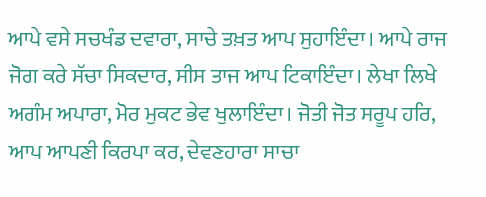ਆਪੇ ਵਸੇ ਸਚਖੰਡ ਦਵਾਰਾ, ਸਾਚੇ ਤਖ਼ਤ ਆਪ ਸੁਹਾਇੰਦਾ। ਆਪੇ ਰਾਜ ਜੋਗ ਕਰੇ ਸੱਚਾ ਸਿਕਦਾਰ, ਸੀਸ ਤਾਜ ਆਪ ਟਿਕਾਇੰਦਾ। ਲੇਖਾ ਲਿਖੇ ਅਗੰਮ ਅਪਾਰਾ, ਮੋਰ ਮੁਕਟ ਭੇਵ ਖੁਲਾਇੰਦਾ। ਜੋਤੀ ਜੋਤ ਸਰੂਪ ਹਰਿ, ਆਪ ਆਪਣੀ ਕਿਰਪਾ ਕਰ, ਦੇਵਣਹਾਰਾ ਸਾਚਾ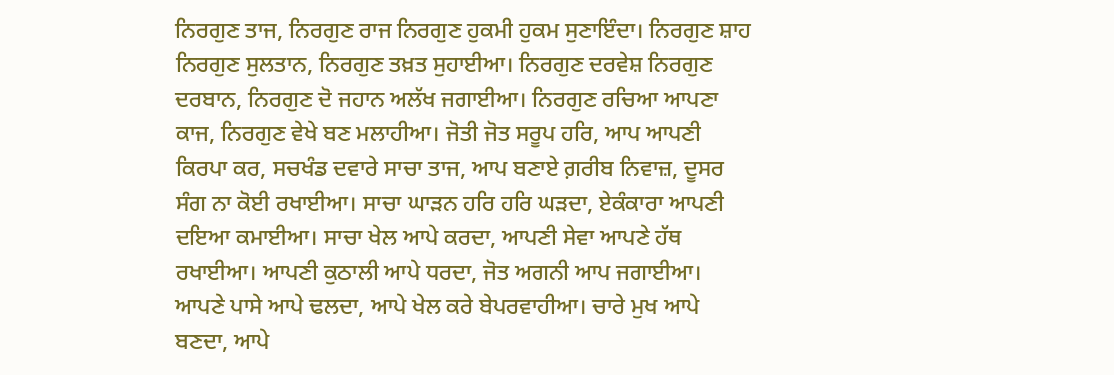ਨਿਰਗੁਣ ਤਾਜ, ਨਿਰਗੁਣ ਰਾਜ ਨਿਰਗੁਣ ਹੁਕਮੀ ਹੁਕਮ ਸੁਣਾਇੰਦਾ। ਨਿਰਗੁਣ ਸ਼ਾਹ ਨਿਰਗੁਣ ਸੁਲਤਾਨ, ਨਿਰਗੁਣ ਤਖ਼ਤ ਸੁਹਾਈਆ। ਨਿਰਗੁਣ ਦਰਵੇਸ਼ ਨਿਰਗੁਣ ਦਰਬਾਨ, ਨਿਰਗੁਣ ਦੋ ਜਹਾਨ ਅਲੱਖ ਜਗਾਈਆ। ਨਿਰਗੁਣ ਰਚਿਆ ਆਪਣਾ ਕਾਜ, ਨਿਰਗੁਣ ਵੇਖੇ ਬਣ ਮਲਾਹੀਆ। ਜੋਤੀ ਜੋਤ ਸਰੂਪ ਹਰਿ, ਆਪ ਆਪਣੀ ਕਿਰਪਾ ਕਰ, ਸਚਖੰਡ ਦਵਾਰੇ ਸਾਚਾ ਤਾਜ, ਆਪ ਬਣਾਏ ਗ਼ਰੀਬ ਨਿਵਾਜ਼, ਦੂਸਰ ਸੰਗ ਨਾ ਕੋਈ ਰਖਾਈਆ। ਸਾਚਾ ਘਾੜਨ ਹਰਿ ਹਰਿ ਘੜਦਾ, ਏਕੰਕਾਰਾ ਆਪਣੀ ਦਇਆ ਕਮਾਈਆ। ਸਾਚਾ ਖੇਲ ਆਪੇ ਕਰਦਾ, ਆਪਣੀ ਸੇਵਾ ਆਪਣੇ ਹੱਥ ਰਖਾਈਆ। ਆਪਣੀ ਕੁਠਾਲੀ ਆਪੇ ਧਰਦਾ, ਜੋਤ ਅਗਨੀ ਆਪ ਜਗਾਈਆ। ਆਪਣੇ ਪਾਸੇ ਆਪੇ ਢਲਦਾ, ਆਪੇ ਖੇਲ ਕਰੇ ਬੇਪਰਵਾਹੀਆ। ਚਾਰੇ ਮੁਖ ਆਪੇ ਬਣਦਾ, ਆਪੇ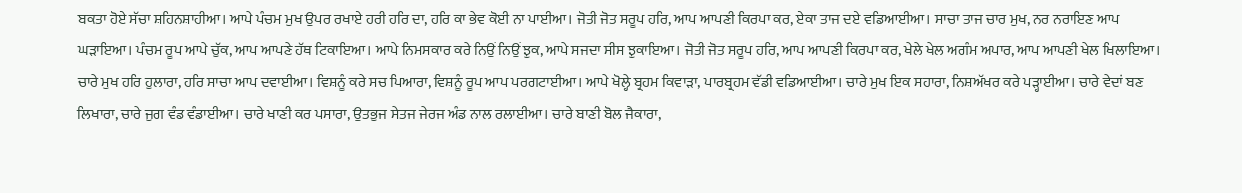ਬਕਤਾ ਹੋਏ ਸੱਚਾ ਸ਼ਹਿਨਸ਼ਾਹੀਆ। ਆਪੇ ਪੰਚਮ ਮੁਖ ਉਪਰ ਰਖਾਏ ਹਰੀ ਹਰਿ ਦਾ, ਹਰਿ ਕਾ ਭੇਵ ਕੋਈ ਨਾ ਪਾਈਆ। ਜੋਤੀ ਜੋਤ ਸਰੂਪ ਹਰਿ, ਆਪ ਆਪਣੀ ਕਿਰਪਾ ਕਰ, ਏਕਾ ਤਾਜ ਦਏ ਵਡਿਆਈਆ। ਸਾਚਾ ਤਾਜ ਚਾਰ ਮੁਖ, ਨਰ ਨਰਾਇਣ ਆਪ ਘੜਾਇਆ। ਪੰਚਮ ਰੂਪ ਆਪੇ ਚੁੱਕ, ਆਪ ਆਪਣੇ ਹੱਥ ਟਿਕਾਇਆ। ਆਪੇ ਨਿਮਸਕਾਰ ਕਰੇ ਨਿਉਂ ਨਿਉਂ ਝੁਕ, ਆਪੇ ਸਜਦਾ ਸੀਸ ਝੁਕਾਇਆ। ਜੋਤੀ ਜੋਤ ਸਰੂਪ ਹਰਿ, ਆਪ ਆਪਣੀ ਕਿਰਪਾ ਕਰ, ਖੇਲੇ ਖੇਲ ਅਗੰਮ ਅਪਾਰ, ਆਪ ਆਪਣੀ ਖੇਲ ਖਿਲਾਇਆ। ਚਾਰੇ ਮੁਖ ਹਰਿ ਹੁਲਾਰਾ, ਹਰਿ ਸਾਚਾ ਆਪ ਦਵਾਈਆ। ਵਿਸ਼ਨੂੰ ਕਰੇ ਸਚ ਪਿਆਰਾ, ਵਿਸ਼ਨੂੰ ਰੂਪ ਆਪ ਪਰਗਟਾਈਆ। ਆਪੇ ਖੋਲ੍ਹੇ ਬ੍ਰਹਮ ਕਿਵਾੜਾ, ਪਾਰਬ੍ਰਹਮ ਵੱਡੀ ਵਡਿਆਈਆ। ਚਾਰੇ ਮੁਖ ਇਕ ਸਹਾਰਾ, ਨਿਸ਼ਅੱਖਰ ਕਰੇ ਪੜ੍ਹਾਈਆ। ਚਾਰੇ ਵੇਦਾਂ ਬਣ ਲਿਖਾਰਾ, ਚਾਰੇ ਜੁਗ ਵੰਡ ਵੰਡਾਈਆ। ਚਾਰੇ ਖਾਣੀ ਕਰ ਪਸਾਰਾ, ਉਤਭੁਜ ਸੇਤਜ ਜੇਰਜ ਅੰਡ ਨਾਲ ਰਲਾਈਆ। ਚਾਰੇ ਬਾਣੀ ਬੋਲ ਜੈਕਾਰਾ,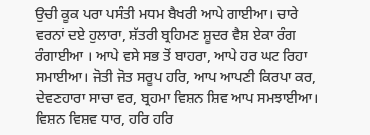ਉਚੀ ਕੂਕ ਪਰਾ ਪਸੰਤੀ ਮਧਮ ਬੈਖਰੀ ਆਪੇ ਗਾਈਆ। ਚਾਰੇ ਵਰਨਾਂ ਦਏ ਹੁਲਾਰਾ, ਸ਼ੱਤਰੀ ਬ੍ਰਹਿਮਣ ਸ਼ੂਦਰ ਵੈਸ਼ ਏਕਾ ਰੰਗ ਰੰਗਾਈਆ । ਆਪੇ ਵਸੇ ਸਭ ਤੋਂ ਬਾਹਰਾ, ਆਪੇ ਹਰ ਘਟ ਰਿਹਾ ਸਮਾਈਆ। ਜੋਤੀ ਜੋਤ ਸਰੂਪ ਹਰਿ, ਆਪ ਆਪਣੀ ਕਿਰਪਾ ਕਰ, ਦੇਵਣਹਾਰਾ ਸਾਚਾ ਵਰ, ਬ੍ਰਹਮਾ ਵਿਸ਼ਨ ਸ਼ਿਵ ਆਪ ਸਮਝਾਈਆ। ਵਿਸ਼ਨ ਵਿਸ਼ਵ ਧਾਰ, ਹਰਿ ਹਰਿ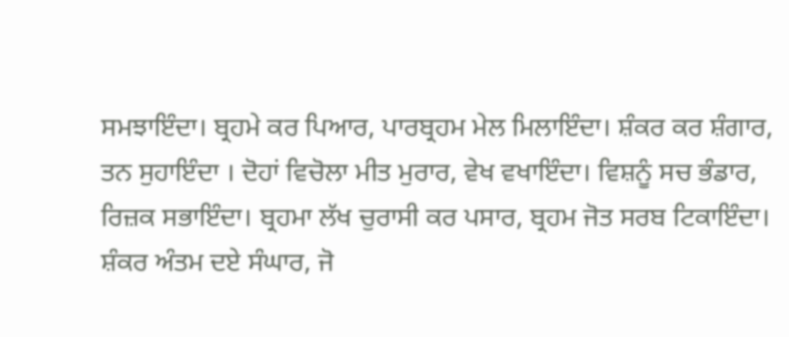ਸਮਝਾਇੰਦਾ। ਬ੍ਰਹਮੇ ਕਰ ਪਿਆਰ, ਪਾਰਬ੍ਰਹਮ ਮੇਲ ਮਿਲਾਇੰਦਾ। ਸ਼ੰਕਰ ਕਰ ਸ਼ੰਗਾਰ, ਤਨ ਸੁਹਾਇੰਦਾ । ਦੋਹਾਂ ਵਿਚੋਲਾ ਮੀਤ ਮੁਰਾਰ, ਵੇਖ ਵਖਾਇੰਦਾ। ਵਿਸ਼ਨੂੰ ਸਚ ਭੰਡਾਰ, ਰਿਜ਼ਕ ਸਭਾਇੰਦਾ। ਬ੍ਰਹਮਾ ਲੱਖ ਚੁਰਾਸੀ ਕਰ ਪਸਾਰ, ਬ੍ਰਹਮ ਜੋਤ ਸਰਬ ਟਿਕਾਇੰਦਾ। ਸ਼ੰਕਰ ਅੰਤਮ ਦਏ ਸੰਘਾਰ, ਜੋ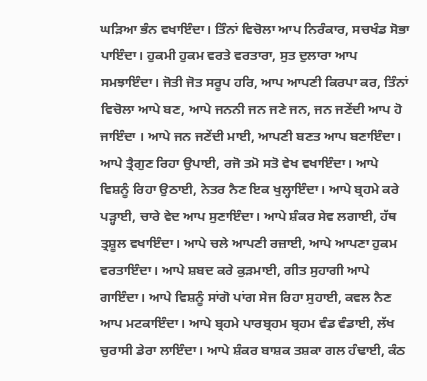ਘੜਿਆ ਭੰਨ ਵਖਾਇੰਦਾ। ਤਿੰਨਾਂ ਵਿਚੋਲਾ ਆਪ ਨਿਰੰਕਾਰ, ਸਚਖੰਡ ਸੋਭਾ ਪਾਇੰਦਾ। ਹੁਕਮੀ ਹੁਕਮ ਵਰਤੇ ਵਰਤਾਰਾ, ਸੁਤ ਦੁਲਾਰਾ ਆਪ ਸਮਝਾਇੰਦਾ। ਜੋਤੀ ਜੋਤ ਸਰੂਪ ਹਰਿ, ਆਪ ਆਪਣੀ ਕਿਰਪਾ ਕਰ, ਤਿੰਨਾਂ ਵਿਚੋਲਾ ਆਪੇ ਬਣ, ਆਪੇ ਜਨਨੀ ਜਨ ਜਣੇ ਜਨ, ਜਨ ਜਣੇਂਦੀ ਆਪ ਹੋ ਜਾਇੰਦਾ । ਆਪੇ ਜਨ ਜਣੇਂਦੀ ਮਾਈ, ਆਪਣੀ ਬਣਤ ਆਪ ਬਣਾਇੰਦਾ। ਆਪੇ ਤ੍ਰੈਗੁਣ ਰਿਹਾ ਉਪਾਈ, ਰਜੋ ਤਮੋ ਸਤੋ ਵੇਖ ਵਖਾਇੰਦਾ। ਆਪੇ ਵਿਸ਼ਨੂੰ ਰਿਹਾ ਉਠਾਈ, ਨੇਤਰ ਨੈਣ ਇਕ ਖੁਲ੍ਹਾਇੰਦਾ। ਆਪੇ ਬ੍ਰਹਮੇ ਕਰੇ ਪੜ੍ਹਾਈ, ਚਾਰੇ ਵੇਦ ਆਪ ਸੁਣਾਇੰਦਾ। ਆਪੇ ਸ਼ੰਕਰ ਸੇਵ ਲਗਾਈ, ਹੱਥ ਤ੍ਰਸ਼ੂਲ ਵਖਾਇੰਦਾ। ਆਪੇ ਚਲੇ ਆਪਣੀ ਰਜ਼ਾਈ, ਆਪੇ ਆਪਣਾ ਹੁਕਮ ਵਰਤਾਇੰਦਾ। ਆਪੇ ਸ਼ਬਦ ਕਰੇ ਕੁੜਮਾਈ, ਗੀਤ ਸੁਹਾਗੀ ਆਪੇ ਗਾਇੰਦਾ। ਆਪੇ ਵਿਸ਼ਨੂੰ ਸਾਂਗੋ ਪਾਂਗ ਸੇਜ ਰਿਹਾ ਸੁਹਾਈ, ਕਵਲ ਨੈਣ ਆਪ ਮਟਕਾਇੰਦਾ। ਆਪੇ ਬ੍ਰਹਮੇ ਪਾਰਬ੍ਰਹਮ ਬ੍ਰਹਮ ਵੰਡ ਵੰਡਾਈ, ਲੱਖ ਚੁਰਾਸੀ ਡੇਰਾ ਲਾਇੰਦਾ। ਆਪੇ ਸ਼ੰਕਰ ਬਾਸ਼ਕ ਤਸ਼ਕਾ ਗਲ ਹੰਢਾਈ, ਕੰਠ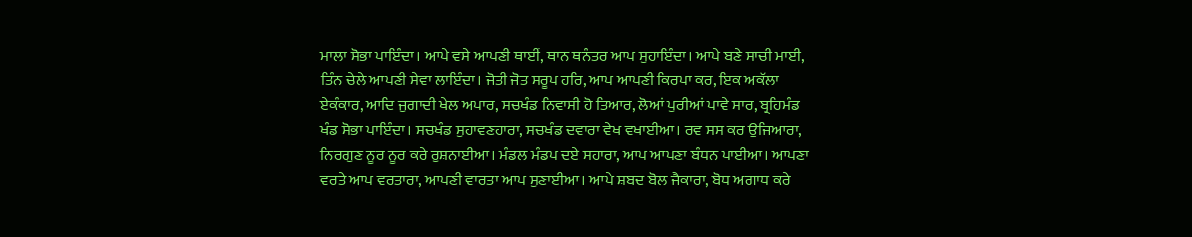ਮਾਲਾ ਸੋਭਾ ਪਾਇੰਦਾ। ਆਪੇ ਵਸੇ ਆਪਣੀ ਥਾਈਂ, ਥਾਨ ਥਨੰਤਰ ਆਪ ਸੁਹਾਇੰਦਾ। ਆਪੇ ਬਣੇ ਸਾਚੀ ਮਾਈ, ਤਿੰਨ ਚੇਲੇ ਆਪਣੀ ਸੇਵਾ ਲਾਇੰਦਾ। ਜੋਤੀ ਜੋਤ ਸਰੂਪ ਹਰਿ, ਆਪ ਆਪਣੀ ਕਿਰਪਾ ਕਰ, ਇਕ ਅਕੱਲਾ ਏਕੰਕਾਰ, ਆਦਿ ਜੁਗਾਦੀ ਖੇਲ ਅਪਾਰ, ਸਚਖੰਡ ਨਿਵਾਸੀ ਹੋ ਤਿਆਰ, ਲੋਆਂ ਪੁਰੀਆਂ ਪਾਵੇ ਸਾਰ, ਬ੍ਰਹਿਮੰਡ ਖੰਡ ਸੋਭਾ ਪਾਇੰਦਾ। ਸਚਖੰਡ ਸੁਹਾਵਣਹਾਰਾ, ਸਚਖੰਡ ਦਵਾਰਾ ਵੇਖ ਵਖਾਈਆ। ਰਵ ਸਸ ਕਰ ਉਜਿਆਰਾ, ਨਿਰਗੁਣ ਨੂਰ ਨੂਰ ਕਰੇ ਰੁਸ਼ਨਾਈਆ। ਮੰਡਲ ਮੰਡਪ ਦਏ ਸਹਾਰਾ, ਆਪ ਆਪਣਾ ਬੰਧਨ ਪਾਈਆ। ਆਪਣਾ ਵਰਤੇ ਆਪ ਵਰਤਾਰਾ, ਆਪਣੀ ਵਾਰਤਾ ਆਪ ਸੁਣਾਈਆ। ਆਪੇ ਸ਼ਬਦ ਬੋਲ ਜੈਕਾਰਾ, ਬੋਧ ਅਗਾਧ ਕਰੇ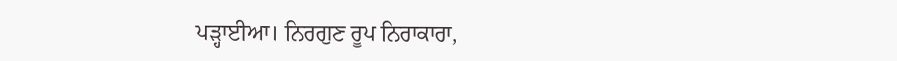ਪੜ੍ਹਾਈਆ। ਨਿਰਗੁਣ ਰੂਪ ਨਿਰਾਕਾਰਾ,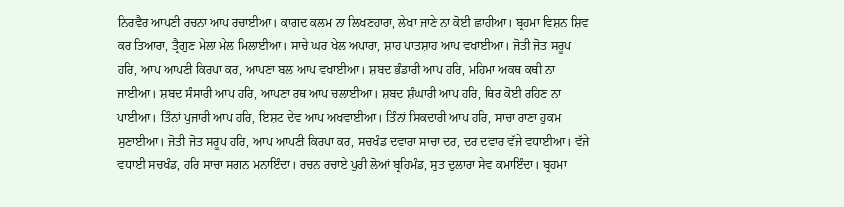ਨਿਰਵੈਰ ਆਪਣੀ ਰਚਨਾ ਆਪ ਰਚਾਈਆ। ਕਾਗਦ ਕਲਮ ਨਾ ਲਿਖਣਹਾਰਾ, ਲੇਖਾ ਜਾਣੇ ਨਾ ਕੋਈ ਛਾਹੀਆ। ਬ੍ਰਹਮਾ ਵਿਸ਼ਨ ਸ਼ਿਵ ਕਰ ਤਿਆਰਾ, ਤ੍ਰੈਗੁਣ ਮੇਲਾ ਮੇਲ ਮਿਲਾਈਆ। ਸਾਚੇ ਘਰ ਖੇਲ ਅਪਾਰਾ, ਸ਼ਾਹ ਪਾਤਸ਼ਾਹ ਆਪ ਵਖਾਈਆ। ਜੋਤੀ ਜੋਤ ਸਰੂਪ ਹਰਿ, ਆਪ ਆਪਣੀ ਕਿਰਪਾ ਕਰ, ਆਪਣਾ ਬਲ ਆਪ ਵਖਾਈਆ। ਸ਼ਬਦ ਭੰਡਾਰੀ ਆਪ ਹਰਿ, ਮਹਿਮਾ ਅਕਥ ਕਥੀ ਨਾ ਜਾਈਆ। ਸ਼ਬਦ ਸੰਸਾਰੀ ਆਪ ਹਰਿ, ਆਪਣਾ ਰਥ ਆਪ ਚਲਾਈਆ। ਸ਼ਬਦ ਸ਼ੰਘਾਰੀ ਆਪ ਹਰਿ, ਥਿਰ ਕੋਈ ਰਹਿਣ ਨਾ ਪਾਈਆ। ਤਿੰਨਾਂ ਪੁਜਾਰੀ ਆਪ ਹਰਿ, ਇਸ਼ਟ ਦੇਵ ਆਪ ਅਖਵਾਈਆ। ਤਿੰਨਾਂ ਸਿਕਦਾਰੀ ਆਪ ਹਰਿ, ਸਾਚਾ ਰਾਣਾ ਹੁਕਮ ਸੁਣਾਈਆ। ਜੋਤੀ ਜੋਤ ਸਰੂਪ ਹਰਿ, ਆਪ ਆਪਣੀ ਕਿਰਪਾ ਕਰ, ਸਚਖੰਡ ਦਵਾਰਾ ਸਾਚਾ ਦਰ, ਦਰ ਦਵਾਰ ਵੱਜੇ ਵਧਾਈਆ। ਵੱਜੇ ਵਧਾਈ ਸਚਖੰਡ, ਹਰਿ ਸਾਚਾ ਸਗਨ ਮਨਾਇੰਦਾ। ਰਚਨ ਰਚਾਏ ਪੁਰੀ ਲੋਆਂ ਬ੍ਰਹਿਮੰਡ, ਸੁਤ ਦੁਲਾਰਾ ਸੇਵ ਕਮਾਇੰਦਾ। ਬ੍ਰਹਮਾ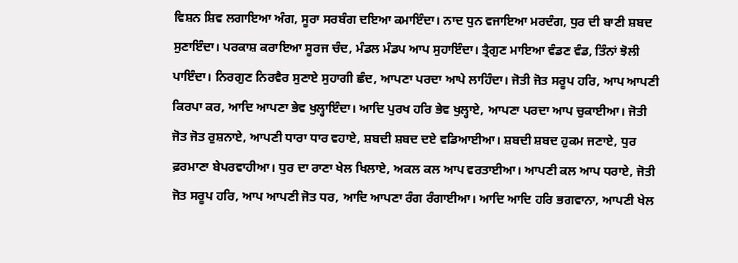ਵਿਸ਼ਨ ਸ਼ਿਵ ਲਗਾਇਆ ਅੰਗ, ਸੂਰਾ ਸਰਬੰਗ ਦਇਆ ਕਮਾਇੰਦਾ। ਨਾਦ ਧੁਨ ਵਜਾਇਆ ਮਰਦੰਗ, ਧੁਰ ਦੀ ਬਾਣੀ ਸ਼ਬਦ ਸੁਣਾਇੰਦਾ। ਪਰਕਾਸ਼ ਕਰਾਇਆ ਸੂਰਜ ਚੰਦ, ਮੰਡਲ ਮੰਡਪ ਆਪ ਸੁਹਾਇੰਦਾ। ਤ੍ਰੈਗੁਣ ਮਾਇਆ ਵੰਡਣ ਵੰਡ, ਤਿੰਨਾਂ ਝੋਲੀ ਪਾਇੰਦਾ। ਨਿਰਗੁਣ ਨਿਰਵੈਰ ਸੁਣਾਏ ਸੁਹਾਗੀ ਛੰਦ, ਆਪਣਾ ਪਰਦਾ ਆਪੇ ਲਾਹਿੰਦਾ। ਜੋਤੀ ਜੋਤ ਸਰੂਪ ਹਰਿ, ਆਪ ਆਪਣੀ ਕਿਰਪਾ ਕਰ, ਆਦਿ ਆਪਣਾ ਭੇਵ ਖੁਲ੍ਹਾਇੰਦਾ। ਆਦਿ ਪੁਰਖ ਹਰਿ ਭੇਵ ਖੁਲ੍ਹਾਏ, ਆਪਣਾ ਪਰਦਾ ਆਪ ਚੁਕਾਈਆ। ਜੋਤੀ ਜੋਤ ਜੋਤ ਰੁਸ਼ਨਾਏ, ਆਪਣੀ ਧਾਰਾ ਧਾਰ ਵਹਾਏ, ਸ਼ਬਦੀ ਸ਼ਬਦ ਦਏ ਵਡਿਆਈਆ। ਸ਼ਬਦੀ ਸ਼ਬਦ ਹੁਕਮ ਜਣਾਏ, ਧੁਰ ਫ਼ਰਮਾਣਾ ਬੇਪਰਵਾਹੀਆ। ਧੁਰ ਦਾ ਰਾਣਾ ਖੇਲ ਖਿਲਾਏ, ਅਕਲ ਕਲ ਆਪ ਵਰਤਾਈਆ। ਆਪਣੀ ਕਲ ਆਪ ਧਰਾਏ, ਜੋਤੀ ਜੋਤ ਸਰੂਪ ਹਰਿ, ਆਪ ਆਪਣੀ ਜੋਤ ਧਰ, ਆਦਿ ਆਪਣਾ ਰੰਗ ਰੰਗਾਈਆ। ਆਦਿ ਆਦਿ ਹਰਿ ਭਗਵਾਨਾ, ਆਪਣੀ ਖੇਲ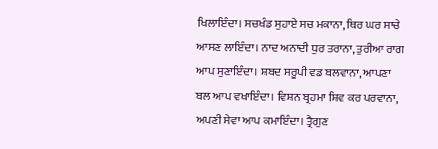ਖਿਲਾਇੰਦਾ। ਸਚਖੰਡ ਸੁਹਾਏ ਸਚ ਮਕਾਨਾ, ਥਿਰ ਘਰ ਸਾਚੇ ਆਸਣ ਲਾਇੰਦਾ। ਨਾਦ ਅਨਾਦੀ ਧੁਰ ਤਰਾਨਾ, ਤੁਰੀਆ ਰਾਗ ਆਪ ਸੁਣਾਇੰਦਾ। ਸ਼ਬਦ ਸਰੂਪੀ ਵਡ ਬਲਵਾਨਾ, ਆਪਣਾ ਬਲ ਆਪ ਵਖਾਇੰਦਾ। ਵਿਸ਼ਨ ਬ੍ਰਹਮਾ ਸ਼ਿਵ ਕਰ ਪਰਵਾਨਾ, ਅਪਣੀ ਸੇਵਾ ਆਪ ਕਮਾਇੰਦਾ। ਤ੍ਰੈਗੁਣ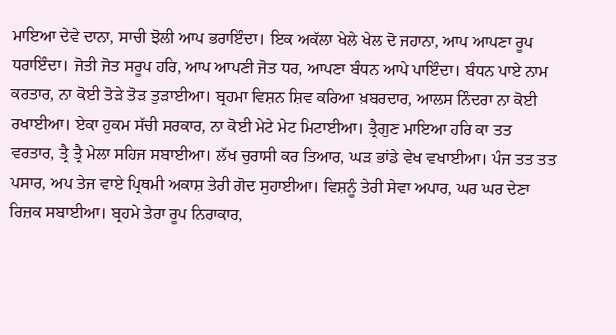ਮਾਇਆ ਦੇਵੇ ਦਾਨਾ, ਸਾਚੀ ਝੋਲੀ ਆਪ ਭਰਾਇੰਦਾ। ਇਕ ਅਕੱਲਾ ਖੇਲੇ ਖੇਲ ਦੋ ਜਹਾਨਾ, ਆਪ ਆਪਣਾ ਰੂਪ ਧਰਾਇੰਦਾ। ਜੋਤੀ ਜੋਤ ਸਰੂਪ ਹਰਿ, ਆਪ ਆਪਣੀ ਜੋਤ ਧਰ, ਆਪਣਾ ਬੰਧਨ ਆਪੇ ਪਾਇੰਦਾ। ਬੰਧਨ ਪਾਏ ਨਾਮ ਕਰਤਾਰ, ਨਾ ਕੋਈ ਤੋੜੇ ਤੋੜ ਤੁੜਾਈਆ। ਬ੍ਰਹਮਾ ਵਿਸ਼ਨ ਸ਼ਿਵ ਕਰਿਆ ਖ਼ਬਰਦਾਰ, ਆਲਸ ਨਿੰਦਰਾ ਨਾ ਕੋਈ ਰਖਾਈਆ। ਏਕਾ ਹੁਕਮ ਸੱਚੀ ਸਰਕਾਰ, ਨਾ ਕੋਈ ਮੇਟੇ ਮੇਟ ਮਿਟਾਈਆ। ਤ੍ਰੈਗੁਣ ਮਾਇਆ ਹਰਿ ਕਾ ਤਤ ਵਰਤਾਰ, ਤ੍ਰੈ ਤ੍ਰੈ ਮੇਲਾ ਸਹਿਜ ਸਬਾਈਆ। ਲੱਖ ਚੁਰਾਸੀ ਕਰ ਤਿਆਰ, ਘੜ ਭਾਂਡੇ ਵੇਖ ਵਖਾਈਆ। ਪੰਜ ਤਤ ਤਤ ਪਸਾਰ, ਅਪ ਤੇਜ ਵਾਏ ਪ੍ਰਿਥਮੀ ਅਕਾਸ਼ ਤੇਰੀ ਗੋਦ ਸੁਹਾਈਆ। ਵਿਸ਼ਨੂੰ ਤੇਰੀ ਸੇਵਾ ਅਪਾਰ, ਘਰ ਘਰ ਦੇਣਾ ਰਿਜ਼ਕ ਸਬਾਈਆ। ਬ੍ਰਹਮੇ ਤੇਰਾ ਰੂਪ ਨਿਰਾਕਾਰ,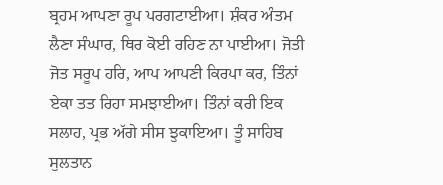ਬ੍ਰਹਮ ਆਪਣਾ ਰੂਪ ਪਰਗਟਾਈਆ। ਸ਼ੰਕਰ ਅੰਤਮ ਲੈਣਾ ਸੰਘਾਰ, ਥਿਰ ਕੋਈ ਰਹਿਣ ਨਾ ਪਾਈਆ। ਜੋਤੀ ਜੋਤ ਸਰੂਪ ਹਰਿ, ਆਪ ਆਪਣੀ ਕਿਰਪਾ ਕਰ, ਤਿੰਨਾਂ ਏਕਾ ਤਤ ਰਿਹਾ ਸਮਝਾਈਆ। ਤਿੰਨਾਂ ਕਰੀ ਇਕ ਸਲਾਹ, ਪ੍ਰਭ ਅੱਗੇ ਸੀਸ ਝੁਕਾਇਆ। ਤੂੰ ਸਾਹਿਬ ਸੁਲਤਾਨ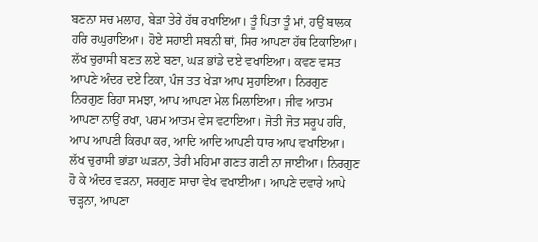ਬਣਨਾ ਸਚ ਮਲਾਹ, ਬੇੜਾ ਤੇਰੇ ਹੱਥ ਰਖਾਇਆ। ਤੂੰ ਪਿਤਾ ਤੂੰ ਮਾਂ, ਹਉਂ ਬਾਲਕ ਹਰਿ ਰਘੁਰਾਇਆ। ਹੋਏ ਸਹਾਈ ਸਬਨੀ ਥਾਂ, ਸਿਰ ਆਪਣਾ ਹੱਥ ਟਿਕਾਇਆ। ਲੱਖ ਚੁਰਾਸੀ ਬਣਤ ਲਏ ਬਣਾ, ਘੜ ਭਾਂਡੇ ਦਏ ਵਖਾਇਆ। ਕਵਣ ਵਸਤ ਆਪਣੇ ਅੰਦਰ ਦਏ ਟਿਕਾ, ਪੰਜ ਤਤ ਖੇੜਾ ਆਪ ਸੁਹਾਇਆ। ਨਿਰਗੁਣ ਨਿਰਗੁਣ ਰਿਹਾ ਸਮਝਾ, ਆਪ ਆਪਣਾ ਮੇਲ ਮਿਲਾਇਆ। ਜੀਵ ਆਤਮ ਆਪਣਾ ਨਾਉਂ ਰਖਾ, ਪਰਮ ਆਤਮ ਵੇਸ ਵਟਾਇਆ। ਜੋਤੀ ਜੋਤ ਸਰੂਪ ਹਰਿ, ਆਪ ਆਪਣੀ ਕਿਰਪਾ ਕਰ, ਆਦਿ ਆਦਿ ਆਪਣੀ ਧਾਰ ਆਪ ਵਖਾਇਆ। ਲੱਖ ਚੁਰਾਸੀ ਭਾਂਡਾ ਘੜਨਾ, ਤੇਰੀ ਮਹਿਮਾ ਗਣਤ ਗਣੀ ਨਾ ਜਾਈਆ। ਨਿਰਗੁਣ ਹੋ ਕੇ ਅੰਦਰ ਵੜਨਾ, ਸਰਗੁਣ ਸਾਚਾ ਵੇਖ ਵਖਾਈਆ। ਆਪਣੇ ਦਵਾਰੇ ਆਪੇ ਚੜ੍ਹਨਾ, ਆਪਣਾ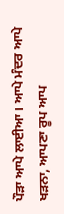ਪੌੜਾ ਆਪੇ ਲਾਈਆ। ਆਪੇ ਮੰਦਰ ਆਪੇ ਖੜਨਾ, ਆਪਣਾ ਰੂਪ ਆਪ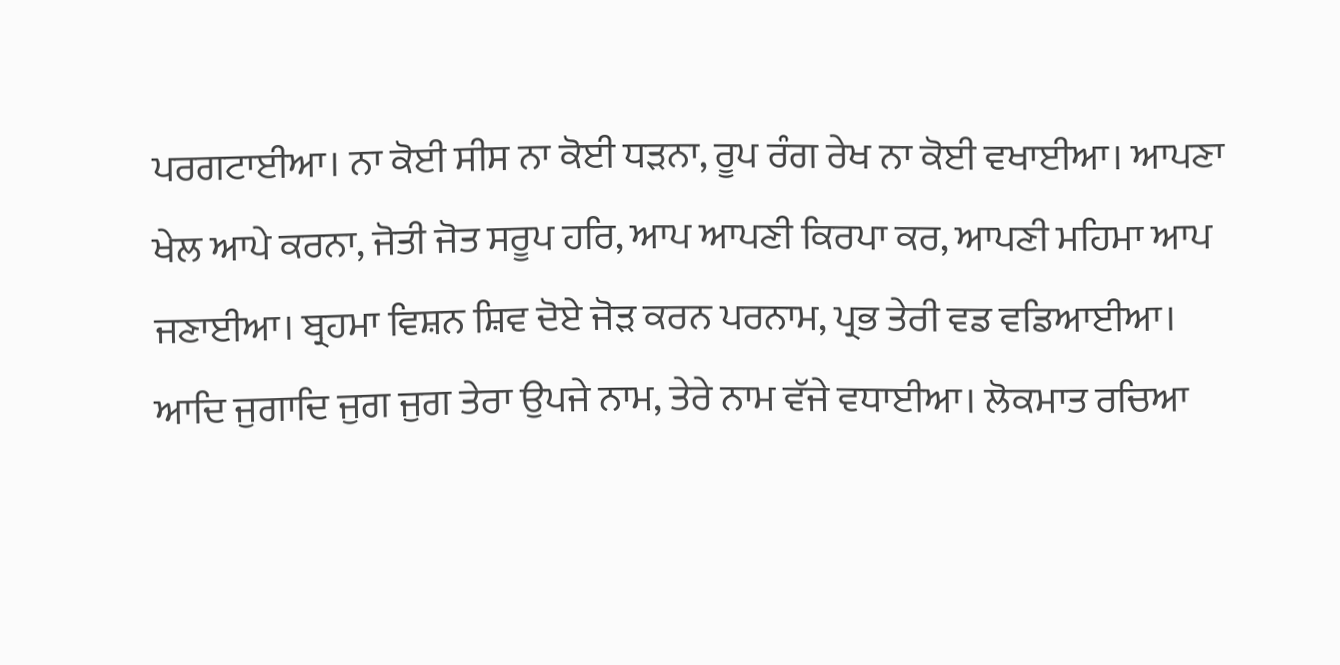ਪਰਗਟਾਈਆ। ਨਾ ਕੋਈ ਸੀਸ ਨਾ ਕੋਈ ਧੜਨਾ, ਰੂਪ ਰੰਗ ਰੇਖ ਨਾ ਕੋਈ ਵਖਾਈਆ। ਆਪਣਾ ਖੇਲ ਆਪੇ ਕਰਨਾ, ਜੋਤੀ ਜੋਤ ਸਰੂਪ ਹਰਿ, ਆਪ ਆਪਣੀ ਕਿਰਪਾ ਕਰ, ਆਪਣੀ ਮਹਿਮਾ ਆਪ ਜਣਾਈਆ। ਬ੍ਰਹਮਾ ਵਿਸ਼ਨ ਸ਼ਿਵ ਦੋਏ ਜੋੜ ਕਰਨ ਪਰਨਾਮ, ਪ੍ਰਭ ਤੇਰੀ ਵਡ ਵਡਿਆਈਆ। ਆਦਿ ਜੁਗਾਦਿ ਜੁਗ ਜੁਗ ਤੇਰਾ ਉਪਜੇ ਨਾਮ, ਤੇਰੇ ਨਾਮ ਵੱਜੇ ਵਧਾਈਆ। ਲੋਕਮਾਤ ਰਚਿਆ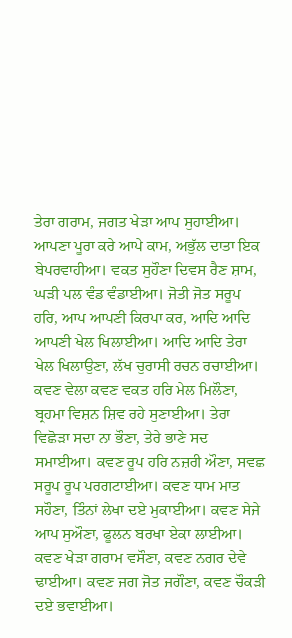ਤੇਰਾ ਗਰਾਮ, ਜਗਤ ਖੇੜਾ ਆਪ ਸੁਹਾਈਆ। ਆਪਣਾ ਪੂਰਾ ਕਰੇ ਆਪੇ ਕਾਮ, ਅਭੁੱਲ ਦਾਤਾ ਇਕ ਬੇਪਰਵਾਹੀਆ। ਵਕਤ ਸੁਹੌਣਾ ਦਿਵਸ ਰੈਣ ਸ਼ਾਮ, ਘੜੀ ਪਲ ਵੰਡ ਵੰਡਾਈਆ। ਜੋਤੀ ਜੋਤ ਸਰੂਪ ਹਰਿ, ਆਪ ਆਪਣੀ ਕਿਰਪਾ ਕਰ, ਆਦਿ ਆਦਿ ਆਪਣੀ ਖੇਲ ਖਿਲਾਈਆ। ਆਦਿ ਆਦਿ ਤੇਰਾ ਖੇਲ ਖਿਲਾਉਣਾ, ਲੱਖ ਚੁਰਾਸੀ ਰਚਨ ਰਚਾਈਆ। ਕਵਣ ਵੇਲਾ ਕਵਣ ਵਕਤ ਹਰਿ ਮੇਲ ਮਿਲੌਣਾ, ਬ੍ਰਹਮਾ ਵਿਸ਼ਨ ਸ਼ਿਵ ਰਹੇ ਸੁਣਾਈਆ। ਤੇਰਾ ਵਿਛੋੜਾ ਸਦਾ ਨਾ ਭੌਣਾ, ਤੇਰੇ ਭਾਣੇ ਸਦ ਸਮਾਈਆ। ਕਵਣ ਰੂਪ ਹਰਿ ਨਜ਼ਰੀ ਔਣਾ, ਸਵਛ ਸਰੂਪ ਰੂਪ ਪਰਗਟਾਈਆ। ਕਵਣ ਧਾਮ ਮਾਤ ਸਹੌਣਾ, ਤਿੰਨਾਂ ਲੇਖਾ ਦਏ ਮੁਕਾਈਆ। ਕਵਣ ਸੇਜੇ ਆਪ ਸੁਔਣਾ, ਫੂਲਨ ਬਰਖਾ ਏਕਾ ਲਾਈਆ। ਕਵਣ ਖੇੜਾ ਗਰਾਮ ਵਸੌਣਾ, ਕਵਣ ਨਗਰ ਦੇਵੇ ਢਾਈਆ। ਕਵਣ ਜਗ ਜੋਤ ਜਗੌਣਾ, ਕਵਣ ਚੌਕੜੀ ਦਏ ਭਵਾਈਆ।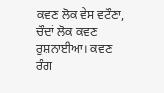ਕਵਣ ਲੋਕ ਵੇਸ ਵਟੌਣਾ, ਚੌਦਾਂ ਲੋਕ ਕਵਣ ਰੁਸ਼ਨਾਈਆ। ਕਵਣ ਰੰਗ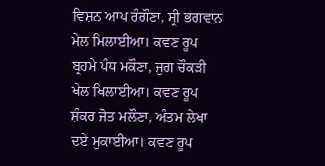ਵਿਸ਼ਨ ਆਪ ਰੰਗੌਣਾ, ਸ੍ਰੀ ਭਗਵਾਨ ਮੇਲ ਮਿਲਾਈਆ। ਕਵਣ ਰੂਪ ਬ੍ਰਹਮੇ ਪੰਧ ਮਕੌਣਾ, ਜੁਗ ਚੌਕੜੀ ਖੇਲ ਖਿਲਾਈਆ। ਕਵਣ ਰੂਪ ਸ਼ੰਕਰ ਜੋਤ ਮਲੌਣਾ, ਅੰਤਮ ਲੇਖਾ ਦਏ ਮੁਕਾਈਆ। ਕਵਣ ਰੂਪ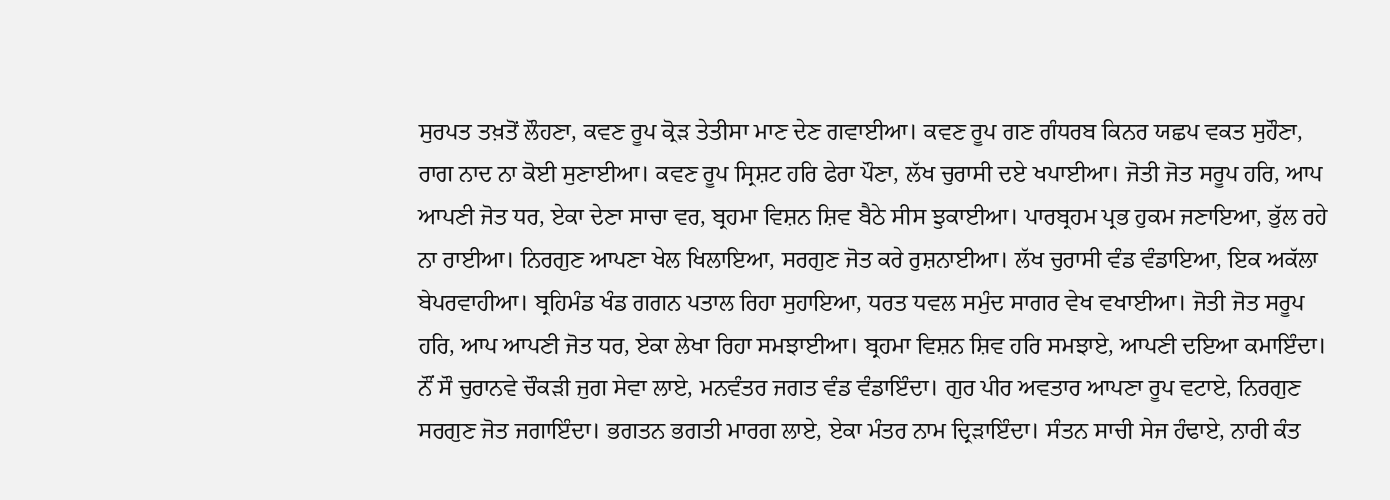ਸੁਰਪਤ ਤਖ਼ਤੋਂ ਲੌਹਣਾ, ਕਵਣ ਰੂਪ ਕ੍ਰੋੜ ਤੇਤੀਸਾ ਮਾਣ ਦੇਣ ਗਵਾਈਆ। ਕਵਣ ਰੂਪ ਗਣ ਗੰਧਰਬ ਕਿਨਰ ਯਛਪ ਵਕਤ ਸੁਹੌਣਾ, ਰਾਗ ਨਾਦ ਨਾ ਕੋਈ ਸੁਣਾਈਆ। ਕਵਣ ਰੂਪ ਸ੍ਰਿਸ਼ਟ ਹਰਿ ਫੇਰਾ ਪੌਣਾ, ਲੱਖ ਚੁਰਾਸੀ ਦਏ ਖਪਾਈਆ। ਜੋਤੀ ਜੋਤ ਸਰੂਪ ਹਰਿ, ਆਪ ਆਪਣੀ ਜੋਤ ਧਰ, ਏਕਾ ਦੇਣਾ ਸਾਚਾ ਵਰ, ਬ੍ਰਹਮਾ ਵਿਸ਼ਨ ਸ਼ਿਵ ਬੈਠੇ ਸੀਸ ਝੁਕਾਈਆ। ਪਾਰਬ੍ਰਹਮ ਪ੍ਰਭ ਹੁਕਮ ਜਣਾਇਆ, ਭੁੱਲ ਰਹੇ ਨਾ ਰਾਈਆ। ਨਿਰਗੁਣ ਆਪਣਾ ਖੇਲ ਖਿਲਾਇਆ, ਸਰਗੁਣ ਜੋਤ ਕਰੇ ਰੁਸ਼ਨਾਈਆ। ਲੱਖ ਚੁਰਾਸੀ ਵੰਡ ਵੰਡਾਇਆ, ਇਕ ਅਕੱਲਾ ਬੇਪਰਵਾਹੀਆ। ਬ੍ਰਹਿਮੰਡ ਖੰਡ ਗਗਨ ਪਤਾਲ ਰਿਹਾ ਸੁਹਾਇਆ, ਧਰਤ ਧਵਲ ਸਮੁੰਦ ਸਾਗਰ ਵੇਖ ਵਖਾਈਆ। ਜੋਤੀ ਜੋਤ ਸਰੂਪ ਹਰਿ, ਆਪ ਆਪਣੀ ਜੋਤ ਧਰ, ਏਕਾ ਲੇਖਾ ਰਿਹਾ ਸਮਝਾਈਆ। ਬ੍ਰਹਮਾ ਵਿਸ਼ਨ ਸ਼ਿਵ ਹਰਿ ਸਮਝਾਏ, ਆਪਣੀ ਦਇਆ ਕਮਾਇੰਦਾ। ਨੌਂ ਸੌ ਚੁਰਾਨਵੇ ਚੌਕੜੀ ਜੁਗ ਸੇਵਾ ਲਾਏ, ਮਨਵੰਤਰ ਜਗਤ ਵੰਡ ਵੰਡਾਇੰਦਾ। ਗੁਰ ਪੀਰ ਅਵਤਾਰ ਆਪਣਾ ਰੂਪ ਵਟਾਏ, ਨਿਰਗੁਣ ਸਰਗੁਣ ਜੋਤ ਜਗਾਇੰਦਾ। ਭਗਤਨ ਭਗਤੀ ਮਾਰਗ ਲਾਏ, ਏਕਾ ਮੰਤਰ ਨਾਮ ਦ੍ਰਿੜਾਇੰਦਾ। ਸੰਤਨ ਸਾਚੀ ਸੇਜ ਹੰਢਾਏ, ਨਾਰੀ ਕੰਤ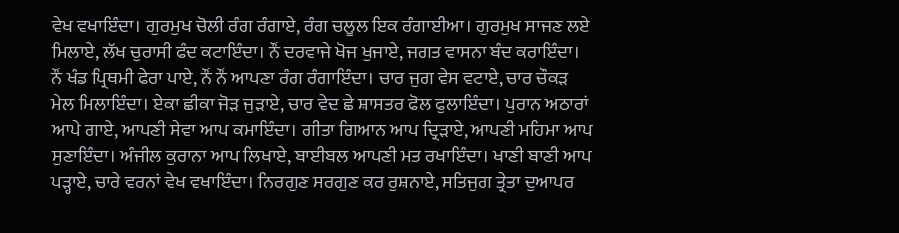ਵੇਖ ਵਖਾਇੰਦਾ। ਗੁਰਮੁਖ ਚੋਲੀ ਰੰਗ ਰੰਗਾਏ, ਰੰਗ ਚਲੂਲ ਇਕ ਰੰਗਾਈਆ। ਗੁਰਮੁਖ ਸਾਜਣ ਲਏ ਮਿਲਾਏ, ਲੱਖ ਚੁਰਾਸੀ ਫੰਦ ਕਟਾਇੰਦਾ। ਨੌਂ ਦਰਵਾਜੇ ਖੋਜ ਖੁਜਾਏ, ਜਗਤ ਵਾਸਨਾ ਬੰਦ ਕਰਾਇੰਦਾ। ਨੌਂ ਖੰਡ ਪ੍ਰਿਥਮੀ ਫੇਰਾ ਪਾਏ, ਨੌਂ ਨੌਂ ਆਪਣਾ ਰੰਗ ਰੰਗਾਇੰਦਾ। ਚਾਰ ਜੁਗ ਵੇਸ ਵਟਾਏ, ਚਾਰ ਚੌਕੜ ਮੇਲ ਮਿਲਾਇੰਦਾ। ਏਕਾ ਛੀਕਾ ਜੋੜ ਜੁੜਾਏ, ਚਾਰ ਵੇਦ ਛੇ ਸ਼ਾਸਤਰ ਫੋਲ ਫੁਲਾਇੰਦਾ। ਪੁਰਾਨ ਅਠਾਰਾਂ ਆਪੇ ਗਾਏ, ਆਪਣੀ ਸੇਵਾ ਆਪ ਕਮਾਇੰਦਾ। ਗੀਤਾ ਗਿਆਨ ਆਪ ਦ੍ਰਿੜਾਏ, ਆਪਣੀ ਮਹਿਮਾ ਆਪ ਸੁਣਾਇੰਦਾ। ਅੰਜੀਲ ਕੁਰਾਨਾ ਆਪ ਲਿਖਾਏ, ਬਾਈਬਲ ਆਪਣੀ ਮਤ ਰਖਾਇੰਦਾ। ਖਾਣੀ ਬਾਣੀ ਆਪ ਪੜ੍ਹਾਏ, ਚਾਰੇ ਵਰਨਾਂ ਵੇਖ ਵਖਾਇੰਦਾ। ਨਿਰਗੁਣ ਸਰਗੁਣ ਕਰ ਰੁਸ਼ਨਾਏ, ਸਤਿਜੁਗ ਤ੍ਰੇਤਾ ਦੁਆਪਰ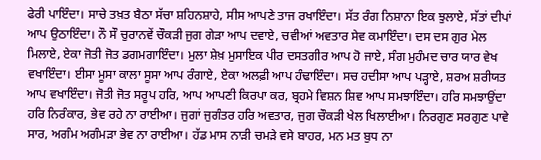ਫੇਰੀ ਪਾਇੰਦਾ। ਸਾਚੇ ਤਖ਼ਤ ਬੈਠਾ ਸੱਚਾ ਸ਼ਹਿਨਸ਼ਾਹੇ, ਸੀਸ ਆਪਣੇ ਤਾਜ ਰਖਾਇੰਦਾ। ਸੱਤ ਰੰਗ ਨਿਸ਼ਾਨਾ ਇਕ ਝੁਲਾਏ, ਸੱਤਾਂ ਦੀਪਾਂ ਆਪ ਉਠਾਇੰਦਾ। ਨੌ ਸੌ ਚੁਰਾਨਵੇਂ ਚੌਕੜੀ ਜੁਗ ਗੇੜਾ ਆਪ ਦਵਾਏ, ਚਵੀਆਂ ਅਵਤਾਰ ਸੇਵ ਕਮਾਇੰਦਾ। ਦਸ ਦਸ ਗੁਰ ਮੇਲ ਮਿਲਾਏ, ਏਕਾ ਜੋਤੀ ਜੋਤ ਡਗਮਗਾਇੰਦਾ। ਮੁਲਾ ਸ਼ੇਖ਼ ਮੁਸਾਇਕ ਪੀਰ ਦਸਤਗੀਰ ਆਪ ਹੋ ਜਾਏ, ਸੰਗ ਮੁਹੰਮਦ ਚਾਰ ਯਾਰ ਵੇਖ ਵਖਾਇੰਦਾ। ਈਸਾ ਮੂਸਾ ਕਾਲਾ ਸੂਸਾ ਆਪ ਰੰਗਾਏ, ਏਕਾ ਅਲਫ਼ੀ ਆਪ ਹੰਢਾਇੰਦਾ। ਸਚ ਹਦੀਸਾ ਆਪ ਪੜ੍ਹਾਏ, ਸ਼ਰਅ ਸ਼ਰੀਯਤ ਆਪ ਵਖਾਇੰਦਾ। ਜੋਤੀ ਜੋਤ ਸਰੂਪ ਹਰਿ, ਆਪ ਆਪਣੀ ਕਿਰਪਾ ਕਰ, ਬ੍ਰਹਮੇ ਵਿਸ਼ਨ ਸ਼ਿਵ ਆਪ ਸਮਝਾਇੰਦਾ। ਹਰਿ ਸਮਝਾਉਂਦਾ ਹਰਿ ਨਿਰੰਕਾਰ, ਭੇਵ ਰਹੇ ਨਾ ਰਾਈਆ। ਜੁਗਾਂ ਜੁਗੰਤਰ ਹਰਿ ਅਵਤਾਰ, ਜੁਗ ਚੌਕੜੀ ਖੇਲ ਖਿਲਾਈਆ। ਨਿਰਗੁਣ ਸਰਗੁਣ ਪਾਵੇ ਸਾਰ, ਅਗੰਮ ਅਗੰਮੜਾ ਭੇਵ ਨਾ ਰਾਈਆ। ਹੱਡ ਮਾਸ ਨਾੜੀ ਚਮੜੇ ਵਸੇ ਬਾਹਰ, ਮਨ ਮਤ ਬੁਧ ਨਾ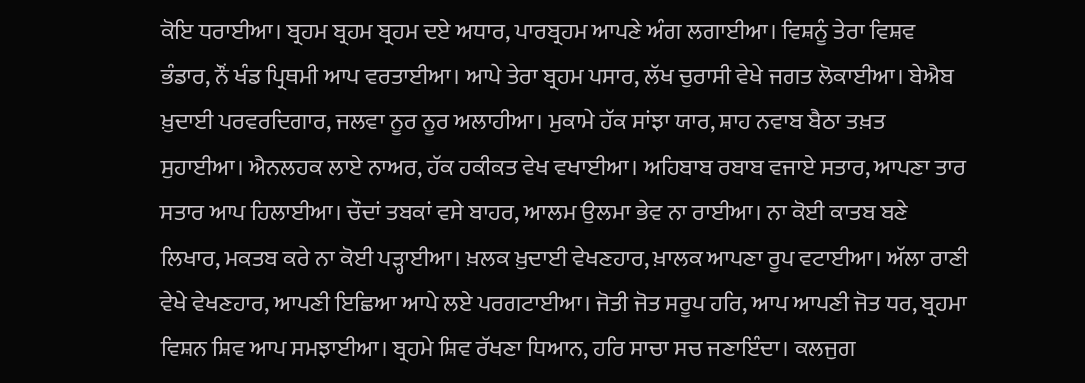ਕੋਇ ਧਰਾਈਆ। ਬ੍ਰਹਮ ਬ੍ਰਹਮ ਬ੍ਰਹਮ ਦਏ ਅਧਾਰ, ਪਾਰਬ੍ਰਹਮ ਆਪਣੇ ਅੰਗ ਲਗਾਈਆ। ਵਿਸ਼ਨੂੰ ਤੇਰਾ ਵਿਸ਼ਵ ਭੰਡਾਰ, ਨੌਂ ਖੰਡ ਪ੍ਰਿਥਮੀ ਆਪ ਵਰਤਾਈਆ। ਆਪੇ ਤੇਰਾ ਬ੍ਰਹਮ ਪਸਾਰ, ਲੱਖ ਚੁਰਾਸੀ ਵੇਖੇ ਜਗਤ ਲੋਕਾਈਆ। ਬੇਐਬ ਖ਼ੁਦਾਈ ਪਰਵਰਦਿਗਾਰ, ਜਲਵਾ ਨੂਰ ਨੂਰ ਅਲਾਹੀਆ। ਮੁਕਾਮੇ ਹੱਕ ਸਾਂਝਾ ਯਾਰ, ਸ਼ਾਹ ਨਵਾਬ ਬੈਠਾ ਤਖ਼ਤ ਸੁਹਾਈਆ। ਐਨਲਹਕ ਲਾਏ ਨਾਅਰ, ਹੱਕ ਹਕੀਕਤ ਵੇਖ ਵਖਾਈਆ। ਅਹਿਬਾਬ ਰਬਾਬ ਵਜਾਏ ਸਤਾਰ, ਆਪਣਾ ਤਾਰ ਸਤਾਰ ਆਪ ਹਿਲਾਈਆ। ਚੌਦਾਂ ਤਬਕਾਂ ਵਸੇ ਬਾਹਰ, ਆਲਮ ਉਲਮਾ ਭੇਵ ਨਾ ਰਾਈਆ। ਨਾ ਕੋਈ ਕਾਤਬ ਬਣੇ ਲਿਖਾਰ, ਮਕਤਬ ਕਰੇ ਨਾ ਕੋਈ ਪੜ੍ਹਾਈਆ। ਖ਼ਲਕ ਖ਼ੁਦਾਈ ਵੇਖਣਹਾਰ, ਖ਼ਾਲਕ ਆਪਣਾ ਰੂਪ ਵਟਾਈਆ। ਅੱਲਾ ਰਾਣੀ ਵੇਖੇ ਵੇਖਣਹਾਰ, ਆਪਣੀ ਇਛਿਆ ਆਪੇ ਲਏ ਪਰਗਟਾਈਆ। ਜੋਤੀ ਜੋਤ ਸਰੂਪ ਹਰਿ, ਆਪ ਆਪਣੀ ਜੋਤ ਧਰ, ਬ੍ਰਹਮਾ ਵਿਸ਼ਨ ਸ਼ਿਵ ਆਪ ਸਮਝਾਈਆ। ਬ੍ਰਹਮੇ ਸ਼ਿਵ ਰੱਖਣਾ ਧਿਆਨ, ਹਰਿ ਸਾਚਾ ਸਚ ਜਣਾਇੰਦਾ। ਕਲਜੁਗ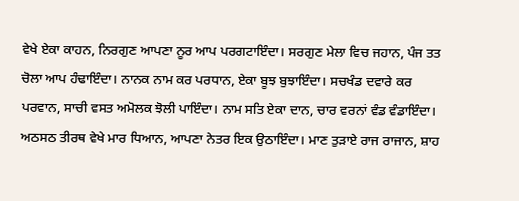ਵੇਖੇ ਏਕਾ ਕਾਹਨ, ਨਿਰਗੁਣ ਆਪਣਾ ਨੂਰ ਆਪ ਪਰਗਟਾਇੰਦਾ। ਸਰਗੁਣ ਮੇਲਾ ਵਿਚ ਜਹਾਨ, ਪੰਜ ਤਤ ਚੋਲਾ ਆਪ ਹੰਢਾਇੰਦਾ। ਨਾਨਕ ਨਾਮ ਕਰ ਪਰਧਾਨ, ਏਕਾ ਬੂਝ ਬੁਝਾਇੰਦਾ। ਸਚਖੰਡ ਦਵਾਰੇ ਕਰ ਪਰਵਾਨ, ਸਾਚੀ ਵਸਤ ਅਮੋਲਕ ਝੋਲੀ ਪਾਇੰਦਾ। ਨਾਮ ਸਤਿ ਏਕਾ ਦਾਨ, ਚਾਰ ਵਰਨਾਂ ਵੰਡ ਵੰਡਾਇੰਦਾ। ਅਠਸਠ ਤੀਰਥ ਵੇਖੇ ਮਾਰ ਧਿਆਨ, ਆਪਣਾ ਨੇਤਰ ਇਕ ਉਠਾਇੰਦਾ। ਮਾਣ ਤੁੜਾਏ ਰਾਜ ਰਾਜਾਨ, ਸ਼ਾਹ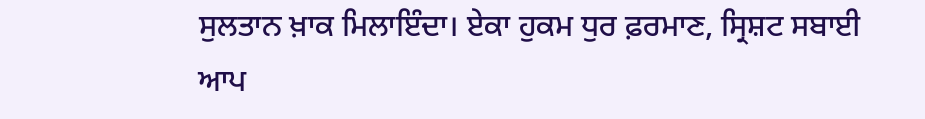ਸੁਲਤਾਨ ਖ਼ਾਕ ਮਿਲਾਇੰਦਾ। ਏਕਾ ਹੁਕਮ ਧੁਰ ਫ਼ਰਮਾਣ, ਸ੍ਰਿਸ਼ਟ ਸਬਾਈ ਆਪ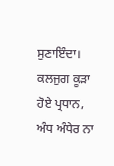ਸੁਣਾਇੰਦਾ। ਕਲਜੁਗ ਕੂੜਾ ਹੋਏ ਪ੍ਰਧਾਨ, ਅੰਧ ਅੰਧੇਰ ਨਾ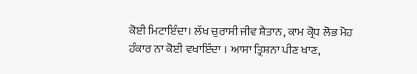ਕੋਈ ਮਿਟਾਇੰਦਾ। ਲੱਖ ਚੁਰਾਸੀ ਜੀਵ ਸ਼ੈਤਾਨ, ਕਾਮ ਕ੍ਰੋਧ ਲੋਭ ਮੋਹ ਹੰਕਾਰ ਨਾ ਕੋਈ ਵਖਾਇੰਦਾ । ਆਸਾ ਤ੍ਰਿਸ਼ਨਾ ਪੀਣ ਖਾਣ,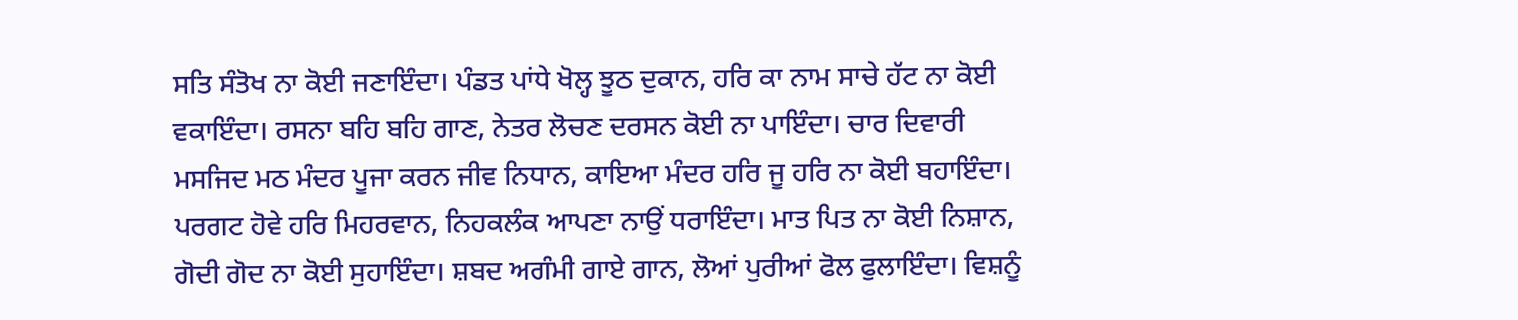ਸਤਿ ਸੰਤੋਖ ਨਾ ਕੋਈ ਜਣਾਇੰਦਾ। ਪੰਡਤ ਪਾਂਧੇ ਖੋਲ੍ਹ ਝੂਠ ਦੁਕਾਨ, ਹਰਿ ਕਾ ਨਾਮ ਸਾਚੇ ਹੱਟ ਨਾ ਕੋਈ ਵਕਾਇੰਦਾ। ਰਸਨਾ ਬਹਿ ਬਹਿ ਗਾਣ, ਨੇਤਰ ਲੋਚਣ ਦਰਸਨ ਕੋਈ ਨਾ ਪਾਇੰਦਾ। ਚਾਰ ਦਿਵਾਰੀ ਮਸਜਿਦ ਮਠ ਮੰਦਰ ਪੂਜਾ ਕਰਨ ਜੀਵ ਨਿਧਾਨ, ਕਾਇਆ ਮੰਦਰ ਹਰਿ ਜੂ ਹਰਿ ਨਾ ਕੋਈ ਬਹਾਇੰਦਾ। ਪਰਗਟ ਹੋਵੇ ਹਰਿ ਮਿਹਰਵਾਨ, ਨਿਹਕਲੰਕ ਆਪਣਾ ਨਾਉਂ ਧਰਾਇੰਦਾ। ਮਾਤ ਪਿਤ ਨਾ ਕੋਈ ਨਿਸ਼ਾਨ, ਗੋਦੀ ਗੋਦ ਨਾ ਕੋਈ ਸੁਹਾਇੰਦਾ। ਸ਼ਬਦ ਅਗੰਮੀ ਗਾਏ ਗਾਨ, ਲੋਆਂ ਪੁਰੀਆਂ ਫੋਲ ਫੁਲਾਇੰਦਾ। ਵਿਸ਼ਨੂੰ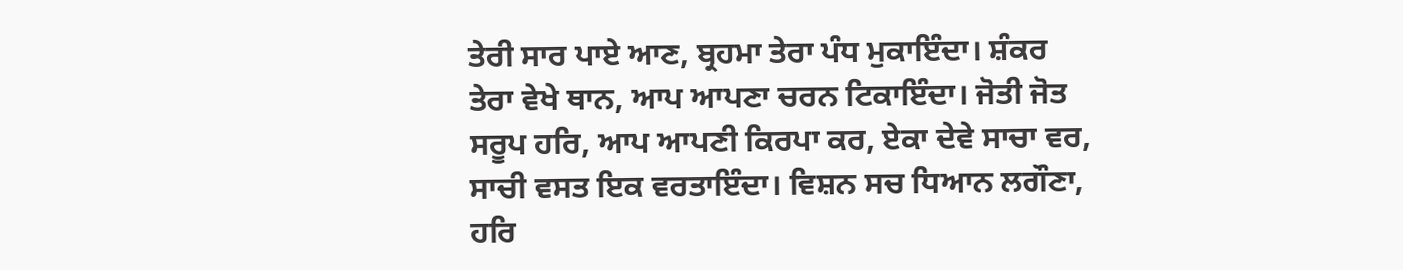ਤੇਰੀ ਸਾਰ ਪਾਏ ਆਣ, ਬ੍ਰਹਮਾ ਤੇਰਾ ਪੰਧ ਮੁਕਾਇੰਦਾ। ਸ਼ੰਕਰ ਤੇਰਾ ਵੇਖੇ ਥਾਨ, ਆਪ ਆਪਣਾ ਚਰਨ ਟਿਕਾਇੰਦਾ। ਜੋਤੀ ਜੋਤ ਸਰੂਪ ਹਰਿ, ਆਪ ਆਪਣੀ ਕਿਰਪਾ ਕਰ, ਏਕਾ ਦੇਵੇ ਸਾਚਾ ਵਰ, ਸਾਚੀ ਵਸਤ ਇਕ ਵਰਤਾਇੰਦਾ। ਵਿਸ਼ਨ ਸਚ ਧਿਆਨ ਲਗੌਣਾ, ਹਰਿ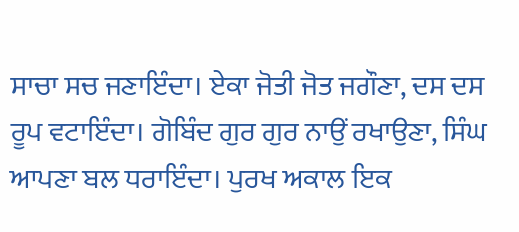ਸਾਚਾ ਸਚ ਜਣਾਇੰਦਾ। ਏਕਾ ਜੋਤੀ ਜੋਤ ਜਗੌਣਾ, ਦਸ ਦਸ ਰੂਪ ਵਟਾਇੰਦਾ। ਗੋਬਿੰਦ ਗੁਰ ਗੁਰ ਨਾਉਂ ਰਖਾਉਣਾ, ਸਿੰਘ ਆਪਣਾ ਬਲ ਧਰਾਇੰਦਾ। ਪੁਰਖ ਅਕਾਲ ਇਕ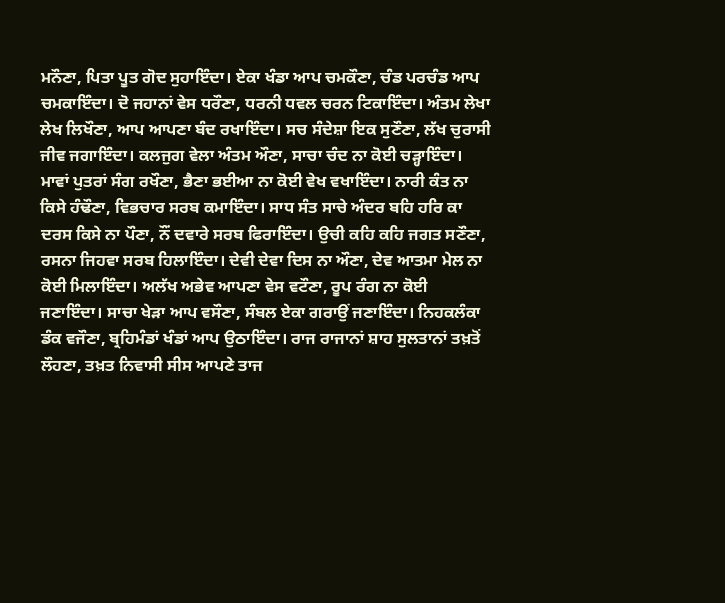ਮਨੌਣਾ, ਪਿਤਾ ਪੂਤ ਗੋਦ ਸੁਹਾਇੰਦਾ। ਏਕਾ ਖੰਡਾ ਆਪ ਚਮਕੌਣਾ, ਚੰਡ ਪਰਚੰਡ ਆਪ ਚਮਕਾਇੰਦਾ। ਦੋ ਜਹਾਨਾਂ ਵੇਸ ਧਰੌਣਾ, ਧਰਨੀ ਧਵਲ ਚਰਨ ਟਿਕਾਇੰਦਾ। ਅੰਤਮ ਲੇਖਾ ਲੇਖ ਲਿਖੌਣਾ, ਆਪ ਆਪਣਾ ਬੰਦ ਰਖਾਇੰਦਾ। ਸਚ ਸੰਦੇਸ਼ਾ ਇਕ ਸੁਣੌਣਾ, ਲੱਖ ਚੁਰਾਸੀ ਜੀਵ ਜਗਾਇੰਦਾ। ਕਲਜੁਗ ਵੇਲਾ ਅੰਤਮ ਔਣਾ, ਸਾਚਾ ਚੰਦ ਨਾ ਕੋਈ ਚੜ੍ਹਾਇੰਦਾ। ਮਾਵਾਂ ਪੁਤਰਾਂ ਸੰਗ ਰਖੌਣਾ, ਭੈਣਾ ਭਈਆ ਨਾ ਕੋਈ ਵੇਖ ਵਖਾਇੰਦਾ। ਨਾਰੀ ਕੰਤ ਨਾ ਕਿਸੇ ਹੰਢੌਣਾ, ਵਿਭਚਾਰ ਸਰਬ ਕਮਾਇੰਦਾ। ਸਾਧ ਸੰਤ ਸਾਚੇ ਅੰਦਰ ਬਹਿ ਹਰਿ ਕਾ ਦਰਸ ਕਿਸੇ ਨਾ ਪੌਣਾ, ਨੌਂ ਦਵਾਰੇ ਸਰਬ ਫਿਰਾਇੰਦਾ। ਉਚੀ ਕਹਿ ਕਹਿ ਜਗਤ ਸਣੌਣਾ, ਰਸਨਾ ਜਿਹਵਾ ਸਰਬ ਹਿਲਾਇੰਦਾ। ਦੇਵੀ ਦੇਵਾ ਦਿਸ ਨਾ ਔਣਾ, ਦੇਵ ਆਤਮਾ ਮੇਲ ਨਾ ਕੋਈ ਮਿਲਾਇੰਦਾ। ਅਲੱਖ ਅਭੇਵ ਆਪਣਾ ਵੇਸ ਵਟੌਣਾ, ਰੂਪ ਰੰਗ ਨਾ ਕੋਈ ਜਣਾਇੰਦਾ। ਸਾਚਾ ਖੇੜਾ ਆਪ ਵਸੌਣਾ, ਸੰਬਲ ਏਕਾ ਗਰਾਉਂ ਜਣਾਇੰਦਾ। ਨਿਹਕਲੰਕਾ ਡੰਕ ਵਜੌਣਾ, ਬ੍ਰਹਿਮੰਡਾਂ ਖੰਡਾਂ ਆਪ ਉਠਾਇੰਦਾ। ਰਾਜ ਰਾਜਾਨਾਂ ਸ਼ਾਹ ਸੁਲਤਾਨਾਂ ਤਖ਼ਤੋਂ ਲੌਹਣਾ, ਤਖ਼ਤ ਨਿਵਾਸੀ ਸੀਸ ਆਪਣੇ ਤਾਜ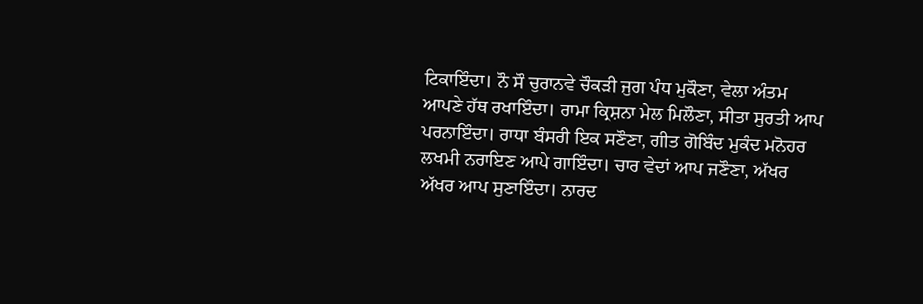ਟਿਕਾਇੰਦਾ। ਨੌ ਸੌ ਚੁਰਾਨਵੇ ਚੌਕੜੀ ਜੁਗ ਪੰਧ ਮੁਕੌਣਾ, ਵੇਲਾ ਅੰਤਮ ਆਪਣੇ ਹੱਥ ਰਖਾਇੰਦਾ। ਰਾਮਾ ਕ੍ਰਿਸ਼ਨਾ ਮੇਲ ਮਿਲੌਣਾ, ਸੀਤਾ ਸੁਰਤੀ ਆਪ ਪਰਨਾਇੰਦਾ। ਰਾਧਾ ਬੰਸਰੀ ਇਕ ਸਣੌਣਾ, ਗੀਤ ਗੋਬਿੰਦ ਮੁਕੰਦ ਮਨੋਹਰ ਲਖਮੀ ਨਰਾਇਣ ਆਪੇ ਗਾਇੰਦਾ। ਚਾਰ ਵੇਦਾਂ ਆਪ ਜਣੌਣਾ, ਅੱਖਰ ਅੱਖਰ ਆਪ ਸੁਣਾਇੰਦਾ। ਨਾਰਦ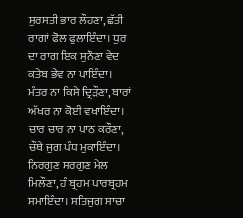ਸੁਰਸਤੀ ਭਾਰ ਲੌਹਣਾ, ਛੱਤੀ ਰਾਗਾਂ ਫੋਲ ਫੁਲਾਇੰਦਾ। ਧੁਰ ਦਾ ਰਾਗ ਇਕ ਸੁਨੌਣਾ ਵੇਦ ਕਤੇਬ ਭੇਵ ਨਾ ਪਾਇੰਦਾ। ਮੰਤਰ ਨਾ ਕਿਸੇ ਦ੍ਰਿੜੌਣਾ, ਬਾਰਾਂ ਅੱਖਰ ਨਾ ਕੋਈ ਵਖਾਇੰਦਾ। ਚਾਰ ਚਾਰ ਨਾ ਪਾਠ ਕਰੌਣਾ, ਚੌਥੇ ਜੁਗ ਪੰਧ ਮੁਕਾਇੰਦਾ। ਨਿਰਗੁਣ ਸਰਗੁਣ ਮੇਲ ਮਿਲੌਣਾ, ਹੰ ਬ੍ਰਹਮ ਪਾਰਬ੍ਰਹਮ ਸਮਾਇੰਦਾ। ਸਤਿਜੁਗ ਸਾਚਾ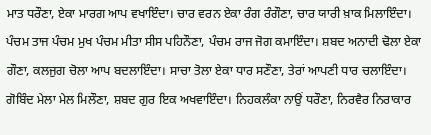ਮਾਤ ਧਰੌਣਾ, ਏਕਾ ਮਾਰਗ ਆਪ ਵਖਾਇੰਦਾ। ਚਾਰ ਵਰਨ ਏਕਾ ਰੰਗ ਰੰਗੌਣਾ, ਚਾਰ ਯਾਰੀ ਖ਼ਾਕ ਮਿਲਾਇੰਦਾ। ਪੰਚਮ ਤਾਜ ਪੰਚਮ ਮੁਖ ਪੰਚਮ ਮੀਤਾ ਸੀਸ ਪਹਿਨੌਣਾ, ਪੰਚਮ ਰਾਜ ਜੋਗ ਕਮਾਇੰਦਾ। ਸ਼ਬਦ ਅਨਾਦੀ ਢੋਲਾ ਏਕਾ ਗੌਣਾ, ਕਲਜੁਗ ਚੋਲਾ ਆਪ ਬਦਲਾਇੰਦਾ। ਸਾਚਾ ਤੋਲਾ ਏਕਾ ਧਾਰ ਸਣੌਣਾ, ਤੇਰਾਂ ਆਪਣੀ ਧਾਰ ਚਲਾਇੰਦਾ। ਗੋਬਿੰਦ ਮੇਲਾ ਮੇਲ ਮਿਲੌਣਾ, ਸ਼ਬਦ ਗੁਰ ਇਕ ਅਖਵਾਇੰਦਾ। ਨਿਹਕਲੰਕਾ ਨਾਉਂ ਧਰੌਣਾ, ਨਿਰਵੈਰ ਨਿਰਾਕਾਰ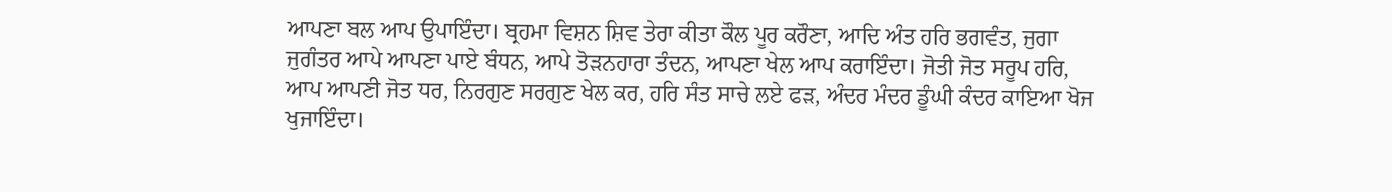ਆਪਣਾ ਬਲ ਆਪ ਉਪਾਇੰਦਾ। ਬ੍ਰਹਮਾ ਵਿਸ਼ਨ ਸ਼ਿਵ ਤੇਰਾ ਕੀਤਾ ਕੌਲ ਪੂਰ ਕਰੌਣਾ, ਆਦਿ ਅੰਤ ਹਰਿ ਭਗਵੰਤ, ਜੁਗਾ ਜੁਗੰਤਰ ਆਪੇ ਆਪਣਾ ਪਾਏ ਬੰਧਨ, ਆਪੇ ਤੋੜਨਹਾਰਾ ਤੰਦਨ, ਆਪਣਾ ਖੇਲ ਆਪ ਕਰਾਇੰਦਾ। ਜੋਤੀ ਜੋਤ ਸਰੂਪ ਹਰਿ, ਆਪ ਆਪਣੀ ਜੋਤ ਧਰ, ਨਿਰਗੁਣ ਸਰਗੁਣ ਖੇਲ ਕਰ, ਹਰਿ ਸੰਤ ਸਾਚੇ ਲਏ ਫੜ, ਅੰਦਰ ਮੰਦਰ ਡੂੰਘੀ ਕੰਦਰ ਕਾਇਆ ਖੋਜ ਖੁਜਾਇੰਦਾ।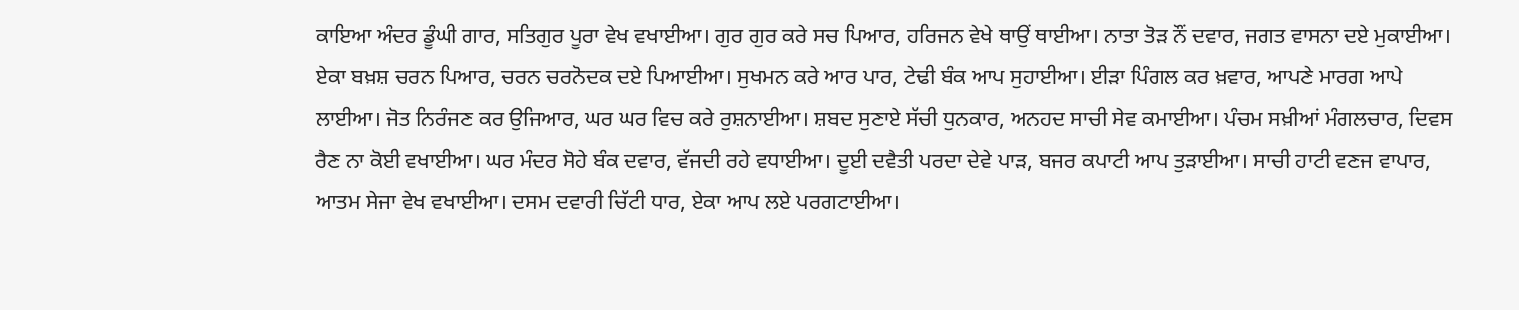ਕਾਇਆ ਅੰਦਰ ਡੂੰਘੀ ਗਾਰ, ਸਤਿਗੁਰ ਪੂਰਾ ਵੇਖ ਵਖਾਈਆ। ਗੁਰ ਗੁਰ ਕਰੇ ਸਚ ਪਿਆਰ, ਹਰਿਜਨ ਵੇਖੇ ਥਾਉਂ ਥਾਈਆ। ਨਾਤਾ ਤੋੜ ਨੌਂ ਦਵਾਰ, ਜਗਤ ਵਾਸਨਾ ਦਏ ਮੁਕਾਈਆ। ਏਕਾ ਬਖ਼ਸ਼ ਚਰਨ ਪਿਆਰ, ਚਰਨ ਚਰਨੋਦਕ ਦਏ ਪਿਆਈਆ। ਸੁਖਮਨ ਕਰੇ ਆਰ ਪਾਰ, ਟੇਢੀ ਬੰਕ ਆਪ ਸੁਹਾਈਆ। ਈੜਾ ਪਿੰਗਲ ਕਰ ਖ਼ਵਾਰ, ਆਪਣੇ ਮਾਰਗ ਆਪੇ ਲਾਈਆ। ਜੋਤ ਨਿਰੰਜਣ ਕਰ ਉਜਿਆਰ, ਘਰ ਘਰ ਵਿਚ ਕਰੇ ਰੁਸ਼ਨਾਈਆ। ਸ਼ਬਦ ਸੁਣਾਏ ਸੱਚੀ ਧੁਨਕਾਰ, ਅਨਹਦ ਸਾਚੀ ਸੇਵ ਕਮਾਈਆ। ਪੰਚਮ ਸਖ਼ੀਆਂ ਮੰਗਲਚਾਰ, ਦਿਵਸ ਰੈਣ ਨਾ ਕੋਈ ਵਖਾਈਆ। ਘਰ ਮੰਦਰ ਸੋਹੇ ਬੰਕ ਦਵਾਰ, ਵੱਜਦੀ ਰਹੇ ਵਧਾਈਆ। ਦੂਈ ਦਵੈਤੀ ਪਰਦਾ ਦੇਵੇ ਪਾੜ, ਬਜਰ ਕਪਾਟੀ ਆਪ ਤੁੜਾਈਆ। ਸਾਚੀ ਹਾਟੀ ਵਣਜ ਵਾਪਾਰ, ਆਤਮ ਸੇਜਾ ਵੇਖ ਵਖਾਈਆ। ਦਸਮ ਦਵਾਰੀ ਚਿੱਟੀ ਧਾਰ, ਏਕਾ ਆਪ ਲਏ ਪਰਗਟਾਈਆ।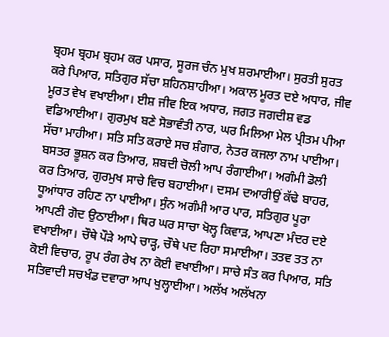ਬ੍ਰਹਮ ਬ੍ਰਹਮ ਬ੍ਰਹਮ ਕਰ ਪਸਾਰ, ਸੂਰਜ ਚੰਨ ਮੁਖ ਸ਼ਰਮਾਈਆ। ਸੁਰਤੀ ਸੁਰਤ ਕਰੇ ਪਿਆਰ, ਸਤਿਗੁਰ ਸੱਚਾ ਸ਼ਹਿਨਸ਼ਾਹੀਆ। ਅਕਾਲ ਮੂਰਤ ਦਏ ਅਧਾਰ, ਜੀਵ ਮੂਰਤ ਵੇਖ ਵਖਾਈਆ। ਈਸ਼ ਜੀਵ ਇਕ ਅਧਾਰ, ਜਗਤ ਜਗਦੀਸ਼ ਵਡ ਵਡਿਆਈਆ। ਗੁਰਮੁਖ ਬਣੇ ਸੋਭਾਵੰਤੀ ਨਾਰ, ਘਰ ਮਿਲਿਆ ਮੇਲ ਪ੍ਰੀਤਮ ਪੀਆ ਸੱਚਾ ਮਾਹੀਆ। ਸਤਿ ਸਤਿ ਕਰਾਏ ਸਚ ਸ਼ੰਗਾਰ, ਨੇਤਰ ਕਜਲਾ ਨਾਮ ਪਾਈਆ। ਬਸਤਰ ਭੂਸ਼ਨ ਕਰ ਤਿਆਰ, ਸ਼ਬਦੀ ਚੋਲੀ ਆਪ ਰੰਗਾਈਆ। ਅਗੰਮੀ ਡੋਲੀ ਕਰ ਤਿਆਰ, ਗੁਰਮੁਖ ਸਾਚੇ ਵਿਚ ਬਹਾਈਆ। ਦਸਮ ਦਆਰੀਉਂ ਕੱਢੇ ਬਾਹਰ, ਧੂਆਂਧਾਰ ਰਹਿਣ ਨਾ ਪਾਈਆ। ਸੁੰਨ ਅਗੰਮੀ ਆਰ ਪਾਰ, ਸਤਿਗੁਰ ਪੂਰਾ ਆਪਣੀ ਗੋਦ ਉਠਾਈਆ। ਥਿਰ ਘਰ ਸਾਚਾ ਖੋਲ੍ਹ ਕਿਵਾੜ, ਆਪਣਾ ਮੰਦਰ ਦਏ ਵਖਾਈਆ। ਚੌਥੇ ਪੌੜੇ ਆਪੇ ਚਾੜ੍ਹ, ਚੌਥੇ ਪਦ ਰਿਹਾ ਸਮਾਈਆ। ਤਤਵ ਤਤ ਨਾ ਕੋਈ ਵਿਚਾਰ, ਰੂਪ ਰੰਗ ਰੇਖ ਨਾ ਕੋਈ ਵਖਾਈਆ। ਸਾਚੇ ਸੰਤ ਕਰ ਪਿਆਰ, ਸਤਿ ਸਤਿਵਾਦੀ ਸਚਖੰਡ ਦਵਾਰਾ ਆਪ ਖੁਲ੍ਹਾਈਆ। ਅਲੱਖ ਅਲੱਖਨਾ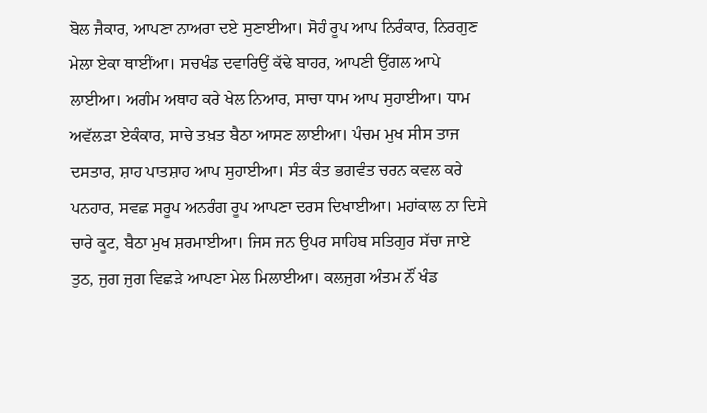ਬੋਲ ਜੈਕਾਰ, ਆਪਣਾ ਨਾਅਰਾ ਦਏ ਸੁਣਾਈਆ। ਸੋਹੰ ਰੂਪ ਆਪ ਨਿਰੰਕਾਰ, ਨਿਰਗੁਣ ਮੇਲਾ ਏਕਾ ਥਾਈਂਆ। ਸਚਖੰਡ ਦਵਾਰਿਉਂ ਕੱਢੇ ਬਾਹਰ, ਆਪਣੀ ਉਂਗਲ ਆਪੇ ਲਾਈਆ। ਅਗੰਮ ਅਥਾਹ ਕਰੇ ਖੇਲ ਨਿਆਰ, ਸਾਚਾ ਧਾਮ ਆਪ ਸੁਹਾਈਆ। ਧਾਮ ਅਵੱਲੜਾ ਏਕੰਕਾਰ, ਸਾਚੇ ਤਖ਼ਤ ਬੈਠਾ ਆਸਣ ਲਾਈਆ। ਪੰਚਮ ਮੁਖ ਸੀਸ ਤਾਜ ਦਸਤਾਰ, ਸ਼ਾਹ ਪਾਤਸ਼ਾਹ ਆਪ ਸੁਹਾਈਆ। ਸੰਤ ਕੰਤ ਭਗਵੰਤ ਚਰਨ ਕਵਲ ਕਰੇ ਪਨਹਾਰ, ਸਵਛ ਸਰੂਪ ਅਨਰੰਗ ਰੂਪ ਆਪਣਾ ਦਰਸ ਦਿਖਾਈਆ। ਮਹਾਂਕਾਲ ਨਾ ਦਿਸੇ ਚਾਰੇ ਕੂਟ, ਬੈਠਾ ਮੁਖ ਸ਼ਰਮਾਈਆ। ਜਿਸ ਜਨ ਉਪਰ ਸਾਹਿਬ ਸਤਿਗੁਰ ਸੱਚਾ ਜਾਏ ਤੁਠ, ਜੁਗ ਜੁਗ ਵਿਛੜੇ ਆਪਣਾ ਮੇਲ ਮਿਲਾਈਆ। ਕਲਜੁਗ ਅੰਤਮ ਨੌਂ ਖੰਡ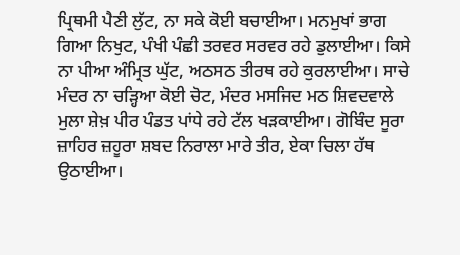ਪ੍ਰਿਥਮੀ ਪੈਣੀ ਲੁੱਟ, ਨਾ ਸਕੇ ਕੋਈ ਬਚਾਈਆ। ਮਨਮੁਖਾਂ ਭਾਗ ਗਿਆ ਨਿਖੁਟ, ਪੰਖੀ ਪੰਛੀ ਤਰਵਰ ਸਰਵਰ ਰਹੇ ਡੁਲਾਈਆ। ਕਿਸੇ ਨਾ ਪੀਆ ਅੰਮ੍ਰਿਤ ਘੁੱਟ, ਅਠਸਠ ਤੀਰਥ ਰਹੇ ਕੁਰਲਾਈਆ। ਸਾਚੇ ਮੰਦਰ ਨਾ ਚੜ੍ਹਿਆ ਕੋਈ ਚੋਟ, ਮੰਦਰ ਮਸਜਿਦ ਮਠ ਸ਼ਿਵਦਵਾਲੇ ਮੁਲਾ ਸ਼ੇਖ਼ ਪੀਰ ਪੰਡਤ ਪਾਂਧੇ ਰਹੇ ਟੱਲ ਖੜਕਾਈਆ। ਗੋਬਿੰਦ ਸੂਰਾ ਜ਼ਾਹਿਰ ਜ਼ਹੂਰਾ ਸ਼ਬਦ ਨਿਰਾਲਾ ਮਾਰੇ ਤੀਰ, ਏਕਾ ਚਿਲਾ ਹੱਥ ਉਠਾਈਆ।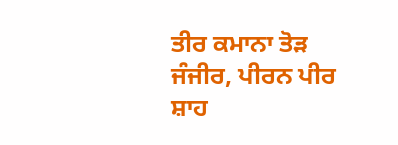ਤੀਰ ਕਮਾਨਾ ਤੋੜ ਜੰਜੀਰ, ਪੀਰਨ ਪੀਰ ਸ਼ਾਹ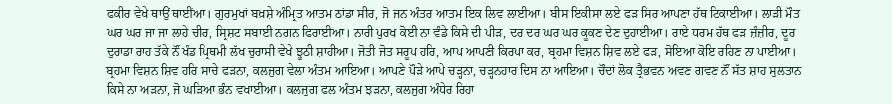ਫਕੀਰ ਵੇਖੇ ਥਾਉਂ ਥਾਈਂਆ। ਗੁਰਮੁਖਾਂ ਬਖ਼ਸ਼ੇ ਅੰਮ੍ਰਿਤ ਆਤਮ ਠਾਂਡਾ ਸੀਰ, ਜੋ ਜਨ ਅੰਤਰ ਆਤਮ ਇਕ ਲਿਵ ਲਾਈਆ। ਬੀਸ ਇਕੀਸਾ ਲਏ ਫੜ ਸਿਰ ਆਪਣਾ ਹੱਥ ਟਿਕਾਈਆ। ਲਾੜੀ ਮੌਤ ਘਰ ਘਰ ਜਾ ਜਾ ਲਾਹੇ ਚੀਰ, ਸ੍ਰਿਸ਼ਟ ਸਬਾਈ ਨਗਨ ਫਿਰਾਈਆ। ਨਾਰੀ ਪੁਰਖ ਕੋਈ ਨਾ ਵੰਡੇ ਕਿਸੇ ਦੀ ਪੀੜ, ਦਰ ਦਰ ਘਰ ਘਰ ਕੂਕਣ ਦੇਣ ਦੁਹਾਈਆ। ਰਾਏ ਧਰਮ ਹੱਥ ਫੜ ਜ਼ੰਜ਼ੀਰ, ਦੂਰ ਦੁਰਾਡਾ ਰਾਹ ਤੱਕੇ ਨੌਂ ਖੰਡ ਪ੍ਰਿਥਮੀ ਲੱਖ ਚੁਰਾਸੀ ਵੇਖੇ ਝੂਠੀ ਸ਼ਾਹੀਆ। ਜੋਤੀ ਜੋਤ ਸਰੂਪ ਹਰਿ, ਆਪ ਆਪਣੀ ਕਿਰਪਾ ਕਰ, ਬ੍ਰਹਮਾ ਵਿਸ਼ਨ ਸ਼ਿਵ ਲਏ ਫੜ, ਸੋਇਆ ਕੋਇ ਰਹਿਣ ਨਾ ਪਾਈਆ। ਬ੍ਰਹਮਾ ਵਿਸ਼ਨ ਸ਼ਿਵ ਹਰਿ ਸਾਚੇ ਫੜਨਾ, ਕਲਜੁਗ ਵੇਲਾ ਅੰਤਮ ਆਇਆ। ਆਪਣੇ ਪੌੜੇ ਆਪੇ ਚੜ੍ਹਨਾ, ਚੜ੍ਹਨਹਾਰ ਦਿਸ ਨਾ ਆਇਆ। ਚੌਦਾਂ ਲੋਕ ਤ੍ਰੈਭਵਨ ਅਵਣ ਗਵਣ ਨੌਂ ਸੱਤ ਸ਼ਾਹ ਸੁਲਤਾਨ ਕਿਸੇ ਨਾ ਅੜਨਾ, ਜੋ ਘੜਿਆ ਭੰਨ ਵਖਾਈਆ। ਕਲਜੁਗ ਫਲ ਅੰਤਮ ਝੜਨਾ, ਕਲਜੁਗ ਅੰਧੇਰ ਰਿਹਾ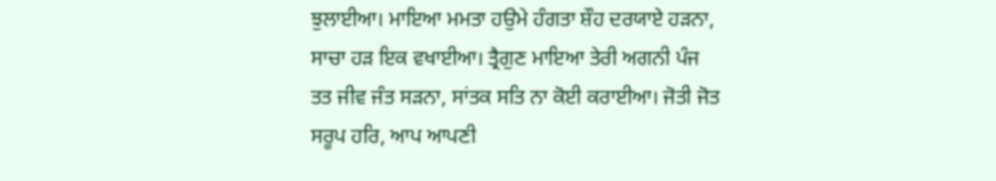ਝੁਲਾਈਆ। ਮਾਇਆ ਮਮਤਾ ਹਉਮੇ ਹੰਗਤਾ ਸ਼ੌਹ ਦਰਯਾਏ ਹੜਨਾ, ਸਾਚਾ ਹੜ ਇਕ ਵਖਾਈਆ। ਤ੍ਰੈਗੁਣ ਮਾਇਆ ਤੇਰੀ ਅਗਨੀ ਪੰਜ ਤਤ ਜੀਵ ਜੰਤ ਸੜਨਾ, ਸਾਂਤਕ ਸਤਿ ਨਾ ਕੋਈ ਕਰਾਈਆ। ਜੋਤੀ ਜੋਤ ਸਰੂਪ ਹਰਿ, ਆਪ ਆਪਣੀ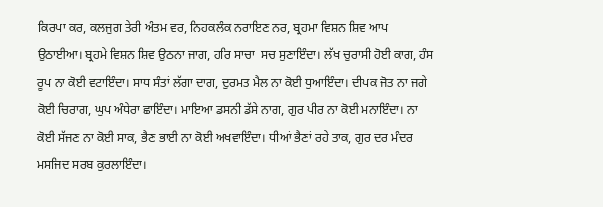ਕਿਰਪਾ ਕਰ, ਕਲਜੁਗ ਤੇਰੀ ਅੰਤਮ ਵਰ, ਨਿਹਕਲੰਕ ਨਰਾਇਣ ਨਰ, ਬ੍ਰਹਮਾ ਵਿਸ਼ਨ ਸ਼ਿਵ ਆਪ ਉਠਾਈਆ। ਬ੍ਰਹਮੇ ਵਿਸ਼ਨ ਸ਼ਿਵ ਉਠਨਾ ਜਾਗ, ਹਰਿ ਸਾਚਾ  ਸਚ ਸੁਣਾਇੰਦਾ। ਲੱਖ ਚੁਰਾਸੀ ਹੋਈ ਕਾਗ, ਹੰਸ ਰੂਪ ਨਾ ਕੋਈ ਵਟਾਇੰਦਾ। ਸਾਧ ਸੰਤਾਂ ਲੱਗਾ ਦਾਗ, ਦੁਰਮਤ ਮੈਲ ਨਾ ਕੋਈ ਧੁਆਇੰਦਾ। ਦੀਪਕ ਜੋਤ ਨਾ ਜਗੇ ਕੋਈ ਚਿਰਾਗ, ਘੁਪ ਅੰਧੇਰਾ ਛਾਇੰਦਾ। ਮਾਇਆ ਡਸਨੀ ਡੱਸੇ ਨਾਗ, ਗੁਰ ਪੀਰ ਨਾ ਕੋਈ ਮਨਾਇੰਦਾ। ਨਾ ਕੋਈ ਸੱਜਣ ਨਾ ਕੋਈ ਸਾਕ, ਭੈਣ ਭਾਈ ਨਾ ਕੋਈ ਅਖਵਾਇੰਦਾ। ਧੀਆਂ ਭੈਣਾਂ ਰਹੇ ਤਾਕ, ਗੁਰ ਦਰ ਮੰਦਰ ਮਸਜਿਦ ਸਰਬ ਕੁਰਲਾਇੰਦਾ।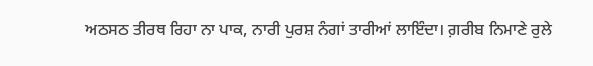ਅਠਸਠ ਤੀਰਥ ਰਿਹਾ ਨਾ ਪਾਕ, ਨਾਰੀ ਪੁਰਸ਼ ਨੰਗਾਂ ਤਾਰੀਆਂ ਲਾਇੰਦਾ। ਗ਼ਰੀਬ ਨਿਮਾਣੇ ਰੁਲੇ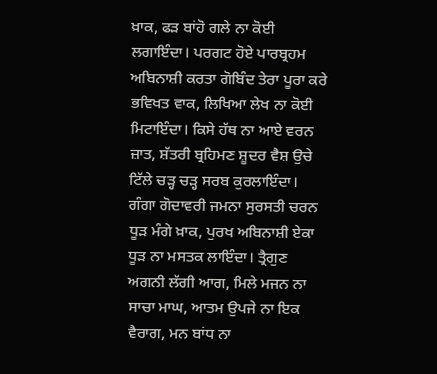ਖ਼ਾਕ, ਫੜ ਬਾਂਹੋ ਗਲੇ ਨਾ ਕੋਈ ਲਗਾਇੰਦਾ। ਪਰਗਟ ਹੋਏ ਪਾਰਬ੍ਰਹਮ ਅਬਿਨਾਸ਼ੀ ਕਰਤਾ ਗੋਬਿੰਦ ਤੇਰਾ ਪੂਰਾ ਕਰੇ ਭਵਿਖਤ ਵਾਕ, ਲਿਖਿਆ ਲੇਖ ਨਾ ਕੋਈ ਮਿਟਾਇੰਦਾ। ਕਿਸੇ ਹੱਥ ਨਾ ਆਏ ਵਰਨ ਜ਼ਾਤ, ਸ਼ੱਤਰੀ ਬ੍ਰਹਿਮਣ ਸ਼ੂਦਰ ਵੈਸ਼ ਉਚੇ ਟਿੱਲੇ ਚੜ੍ਹ ਚੜ੍ਹ ਸਰਬ ਕੁਰਲਾਇੰਦਾ। ਗੰਗਾ ਗੋਦਾਵਰੀ ਜਮਨਾ ਸੁਰਸਤੀ ਚਰਨ ਧੂੜ ਮੰਗੇ ਖ਼ਾਕ, ਪੁਰਖ ਅਬਿਨਾਸ਼ੀ ਏਕਾ ਧੂੜ ਨਾ ਮਸਤਕ ਲਾਇੰਦਾ। ਤ੍ਰੈਗੁਣ ਅਗਨੀ ਲੱਗੀ ਆਗ, ਮਿਲੇ ਮਜਨ ਨਾ ਸਾਚਾ ਮਾਘ, ਆਤਮ ਉਪਜੇ ਨਾ ਇਕ ਵੈਰਾਗ, ਮਨ ਬਾਂਧ ਨਾ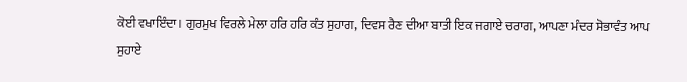ਕੋਈ ਵਖਾਇੰਦਾ। ਗੁਰਮੁਖ ਵਿਰਲੇ ਮੇਲਾ ਹਰਿ ਹਰਿ ਕੰਤ ਸੁਹਾਗ, ਦਿਵਸ ਰੈਣ ਦੀਆ ਬਾਤੀ ਇਕ ਜਗਾਏ ਚਰਾਗ, ਆਪਣਾ ਮੰਦਰ ਸੋਭਾਵੰਤ ਆਪ ਸੁਹਾਏ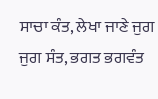ਸਾਚਾ ਕੰਤ, ਲੇਖਾ ਜਾਣੇ ਜੁਗ ਜੁਗ ਸੰਤ, ਭਗਤ ਭਗਵੰਤ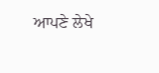ਆਪਣੇ ਲੇਖੇ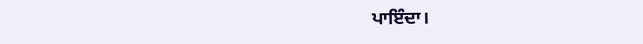ਪਾਇੰਦਾ।